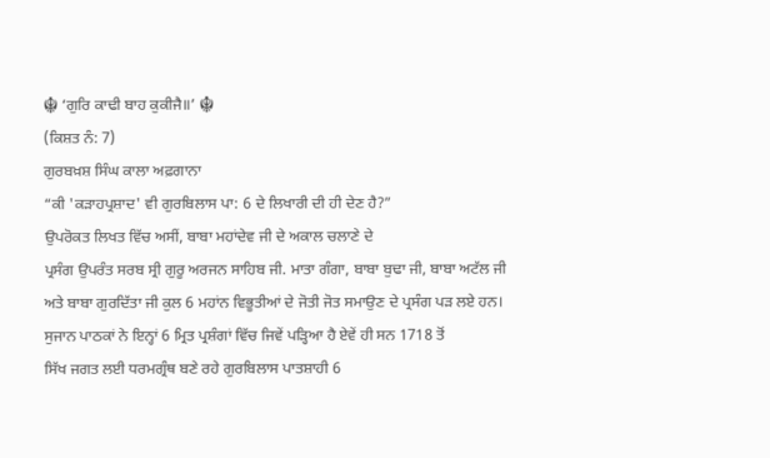☬ ‘ਗੁਰਿ ਕਾਢੀ ਬਾਹ ਕੁਕੀਜੈ॥’ ☬
(ਕਿਸ਼ਤ ਨੰ: 7)
ਗੁਰਬਖ਼ਸ਼ ਸਿੰਘ ਕਾਲਾ ਅਫ਼ਗਾਨਾ
“ਕੀ 'ਕੜਾਹਪ੍ਰਸ਼ਾਦ' ਵੀ ਗੁਰਬਿਲਾਸ ਪਾ: 6 ਦੇ ਲਿਖਾਰੀ ਦੀ ਹੀ ਦੇਣ ਹੈ?”
ਉਪਰੋਕਤ ਲਿਖਤ ਵਿੱਚ ਅਸੀਂ, ਬਾਬਾ ਮਹਾਂਦੇਵ ਜੀ ਦੇ ਅਕਾਲ ਚਲਾਣੇ ਦੇ
ਪ੍ਰਸੰਗ ਉਪਰੰਤ ਸਰਬ ਸ੍ਰੀ ਗੁਰੂ ਅਰਜਨ ਸਾਹਿਬ ਜੀ. ਮਾਤਾ ਗੰਗਾ, ਬਾਬਾ ਬੁਢਾ ਜੀ, ਬਾਬਾ ਅਟੱਲ ਜੀ
ਅਤੇ ਬਾਬਾ ਗੁਰਦਿੱਤਾ ਜੀ ਕੁਲ 6 ਮਹਾਂਨ ਵਿਭੂਤੀਆਂ ਦੇ ਜੋਤੀ ਜੋਤ ਸਮਾਉਣ ਦੇ ਪ੍ਰਸੰਗ ਪੜ ਲਏ ਹਨ।
ਸੁਜਾਨ ਪਾਠਕਾਂ ਨੇ ਇਨ੍ਹਾਂ 6 ਮ੍ਰਿਤ ਪ੍ਰਸ਼ੰਗਾਂ ਵਿੱਚ ਜਿਵੇਂ ਪੜ੍ਹਿਆ ਹੈ ਏਵੇਂ ਹੀ ਸਨ 1718 ਤੋਂ
ਸਿੱਖ ਜਗਤ ਲਈ ਧਰਮਗ੍ਰੰਥ ਬਣੇ ਰਹੇ ਗੁਰਬਿਲਾਸ ਪਾਤਸ਼ਾਹੀ 6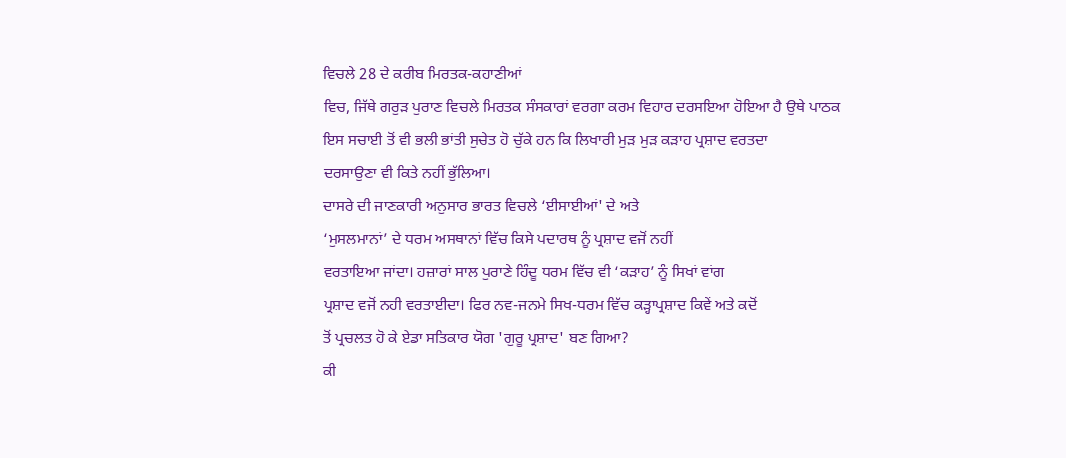ਵਿਚਲੇ 28 ਦੇ ਕਰੀਬ ਮਿਰਤਕ-ਕਹਾਣੀਆਂ
ਵਿਚ, ਜਿੱਥੇ ਗਰੁੜ ਪੁਰਾਣ ਵਿਚਲੇ ਮਿਰਤਕ ਸੰਸਕਾਰਾਂ ਵਰਗਾ ਕਰਮ ਵਿਹਾਰ ਦਰਸਇਆ ਹੋਇਆ ਹੈ ਉਥੇ ਪਾਠਕ
ਇਸ ਸਚਾਈ ਤੋਂ ਵੀ ਭਲੀ ਭਾਂਤੀ ਸੁਚੇਤ ਹੋ ਚੁੱਕੇ ਹਨ ਕਿ ਲਿਖਾਰੀ ਮੁੜ ਮੁੜ ਕੜਾਹ ਪ੍ਰਸ਼ਾਦ ਵਰਤਦਾ
ਦਰਸਾਉਣਾ ਵੀ ਕਿਤੇ ਨਹੀਂ ਭੁੱਲਿਆ।
ਦਾਸਰੇ ਦੀ ਜਾਣਕਾਰੀ ਅਨੁਸਾਰ ਭਾਰਤ ਵਿਚਲੇ ‘ਈਸਾਈਆਂ' ਦੇ ਅਤੇ
‘ਮੁਸਲਮਾਨਾਂ’ ਦੇ ਧਰਮ ਅਸਥਾਨਾਂ ਵਿੱਚ ਕਿਸੇ ਪਦਾਰਥ ਨੂੰ ਪ੍ਰਸ਼ਾਦ ਵਜੋਂ ਨਹੀਂ
ਵਰਤਾਇਆ ਜਾਂਦਾ। ਹਜ਼ਾਰਾਂ ਸਾਲ ਪੁਰਾਣੇ ਹਿੰਦੂ ਧਰਮ ਵਿੱਚ ਵੀ ‘ਕੜਾਹ’ ਨੂੰ ਸਿਖਾਂ ਵਾਂਗ
ਪ੍ਰਸ਼ਾਦ ਵਜੋਂ ਨਹੀ ਵਰਤਾਈਦਾ। ਫਿਰ ਨਵ-ਜਨਮੇ ਸਿਖ-ਧਰਮ ਵਿੱਚ ਕੜ੍ਹਾਪ੍ਰਸ਼ਾਦ ਕਿਵੇਂ ਅਤੇ ਕਦੋਂ
ਤੋਂ ਪ੍ਰਚਲਤ ਹੋ ਕੇ ਏਡਾ ਸਤਿਕਾਰ ਯੋਗ 'ਗੁਰੂ ਪ੍ਰਸ਼ਾਦ' ਬਣ ਗਿਆ?
ਕੀ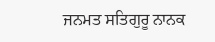ਜਨਮਤ ਸਤਿਗੁਰੂ ਨਾਨਕ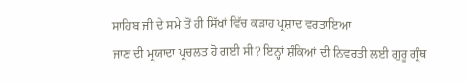ਸਾਹਿਬ ਜੀ ਦੇ ਸਮੇ ਤੋਂ ਹੀ ਸਿੱਖਾਂ ਵਿੱਚ ਕੜਾਹ ਪ੍ਰਸ਼ਾਦ ਵਰਤਾਇਆ
ਜਾਣ ਦੀ ਮ੍ਰਯਾਦਾ ਪ੍ਰਚਲਤ ਹੋ ਗਈ ਸੀ? ਇਨ੍ਹਾਂ ਸ਼ੰਕਿਆਂ ਦੀ ਨਿਵਰਤੀ ਲਈ ਗੁਰੂ ਗ੍ਰੰਥ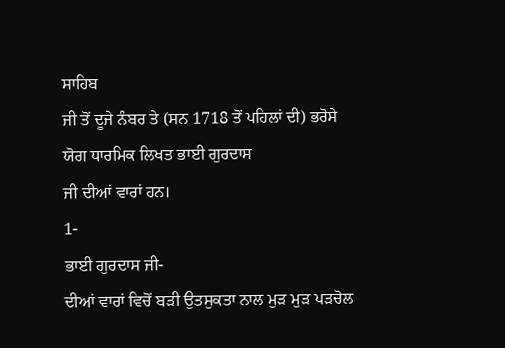ਸਾਹਿਬ
ਜੀ ਤੋਂ ਦੂਜੇ ਨੰਬਰ ਤੇ (ਸਨ 1718 ਤੋਂ ਪਹਿਲਾਂ ਦੀ) ਭਰੋਸੇ ਯੋਗ ਧਾਰਮਿਕ ਲਿਖਤ ਭਾਈ ਗੁਰਦਾਸ
ਜੀ ਦੀਆਂ ਵਾਰਾਂ ਹਨ।
1-
ਭਾਈ ਗੁਰਦਾਸ ਜੀ-
ਦੀਆਂ ਵਾਰਾਂ ਵਿਚੋਂ ਬੜੀ ਉਤਸੁਕਤਾ ਨਾਲ ਮੁੜ ਮੁੜ ਪੜਚੋਲ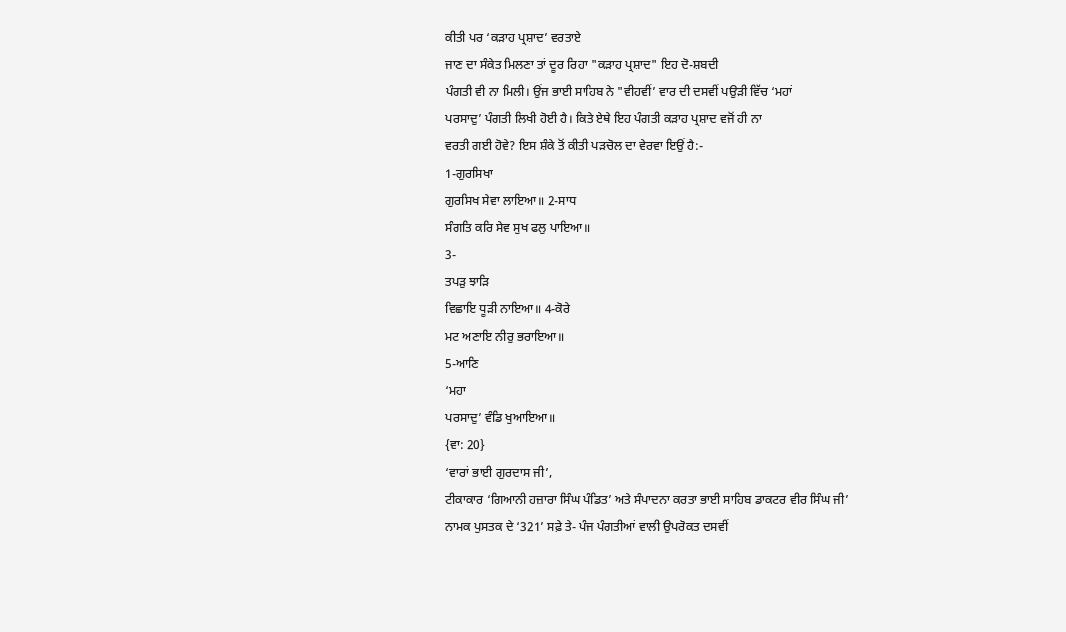ਕੀਤੀ ਪਰ ‘ਕੜਾਹ ਪ੍ਰਸ਼ਾਦ’ ਵਰਤਾਏ
ਜਾਣ ਦਾ ਸੰਕੇਤ ਮਿਲਣਾ ਤਾਂ ਦੂਰ ਰਿਹਾ "ਕੜਾਹ ਪ੍ਰਸ਼ਾਦ" ਇਹ ਦੋ-ਸ਼ਬਦੀ
ਪੰਗਤੀ ਵੀ ਨਾ ਮਿਲੀ। ਉਂਜ ਭਾਈ ਸਾਹਿਬ ਨੇ "ਵੀਹਵੀਂ’ ਵਾਰ ਦੀ ਦਸਵੀਂ ਪਉੜੀ ਵਿੱਚ ‘ਮਹਾਂ
ਪਰਸਾਦੁ’ ਪੰਗਤੀ ਲਿਖੀ ਹੋਈ ਹੈ। ਕਿਤੇ ਏਥੇ ਇਹ ਪੰਗਤੀ ਕੜਾਹ ਪ੍ਰਸ਼ਾਦ ਵਜੋਂ ਹੀ ਨਾ
ਵਰਤੀ ਗਈ ਹੋਵੇ? ਇਸ ਸ਼ੰਕੇ ਤੋਂ ਕੀਤੀ ਪੜਚੋਲ ਦਾ ਵੇਰਵਾ ਇਉਂ ਹੈ:-
1-ਗੁਰਸਿਖਾ
ਗੁਰਸਿਖ ਸੇਵਾ ਲਾਇਆ॥ 2-ਸਾਧ
ਸੰਗਤਿ ਕਰਿ ਸੇਵ ਸੁਖ ਫਲੁ ਪਾਇਆ॥
3-
ਤਪੜੁ ਝਾੜਿ
ਵਿਛਾਇ ਧੂੜੀ ਨਾਇਆ॥ 4-ਕੋਰੇ
ਮਟ ਅਣਾਇ ਨੀਰੁ ਭਰਾਇਆ॥
5-ਆਣਿ
‘ਮਹਾ
ਪਰਸਾਦੁ’ ਵੰਡਿ ਖੁਆਇਆ॥
{ਵਾ: 20}
‘ਵਾਰਾਂ ਭਾਈ ਗੁਰਦਾਸ ਜੀ’,
ਟੀਕਾਕਾਰ ‘ਗਿਆਨੀ ਹਜ਼ਾਰਾ ਸਿੰਘ ਪੰਡਿਤ’ ਅਤੇ ਸੰਪਾਦਨਾ ਕਰਤਾ ਭਾਈ ਸਾਹਿਬ ਡਾਕਟਰ ਵੀਰ ਸਿੰਘ ਜੀ’
ਨਾਮਕ ਪੁਸਤਕ ਦੇ ‘321’ ਸਫ਼ੇ ਤੇ- ਪੰਜ ਪੰਗਤੀਆਂ ਵਾਲੀ ਉਪਰੋਕਤ ਦਸਵੀਂ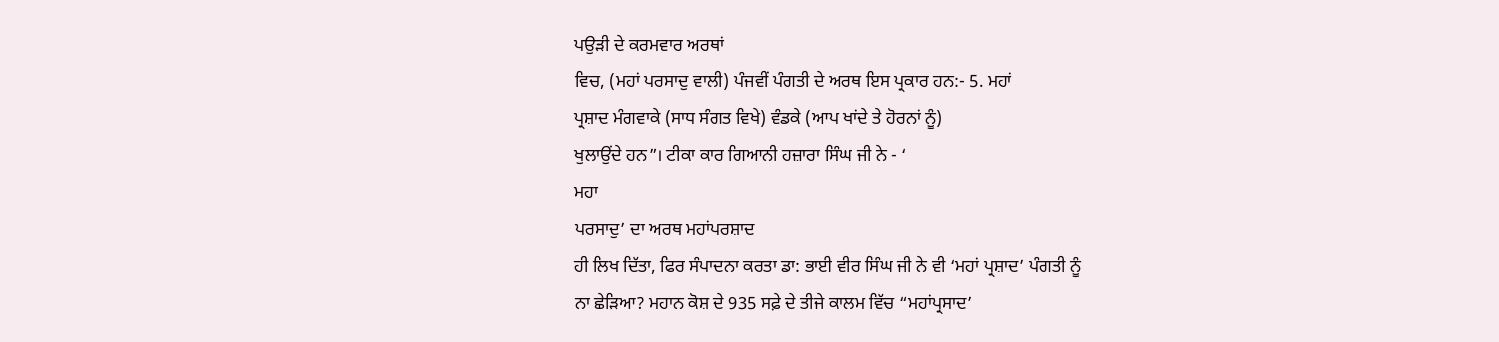ਪਉੜੀ ਦੇ ਕਰਮਵਾਰ ਅਰਥਾਂ
ਵਿਚ, (ਮਹਾਂ ਪਰਸਾਦੁ ਵਾਲੀ) ਪੰਜਵੀਂ ਪੰਗਤੀ ਦੇ ਅਰਥ ਇਸ ਪ੍ਰਕਾਰ ਹਨ:- 5. ਮਹਾਂ
ਪ੍ਰਸ਼ਾਦ ਮੰਗਵਾਕੇ (ਸਾਧ ਸੰਗਤ ਵਿਖੇ) ਵੰਡਕੇ (ਆਪ ਖਾਂਦੇ ਤੇ ਹੋਰਨਾਂ ਨੂੰ)
ਖੁਲਾਉਂਦੇ ਹਨ”। ਟੀਕਾ ਕਾਰ ਗਿਆਨੀ ਹਜ਼ਾਰਾ ਸਿੰਘ ਜੀ ਨੇ - ‘
ਮਹਾ
ਪਰਸਾਦੁ’ ਦਾ ਅਰਥ ਮਹਾਂਪਰਸ਼ਾਦ
ਹੀ ਲਿਖ ਦਿੱਤਾ, ਫਿਰ ਸੰਪਾਦਨਾ ਕਰਤਾ ਡਾ: ਭਾਈ ਵੀਰ ਸਿੰਘ ਜੀ ਨੇ ਵੀ ‘ਮਹਾਂ ਪ੍ਰਸ਼ਾਦ’ ਪੰਗਤੀ ਨੂੰ
ਨਾ ਛੇੜਿਆ? ਮਹਾਨ ਕੋਸ਼ ਦੇ 935 ਸਫ਼ੇ ਦੇ ਤੀਜੇ ਕਾਲਮ ਵਿੱਚ “ਮਹਾਂਪ੍ਰਸਾਦ’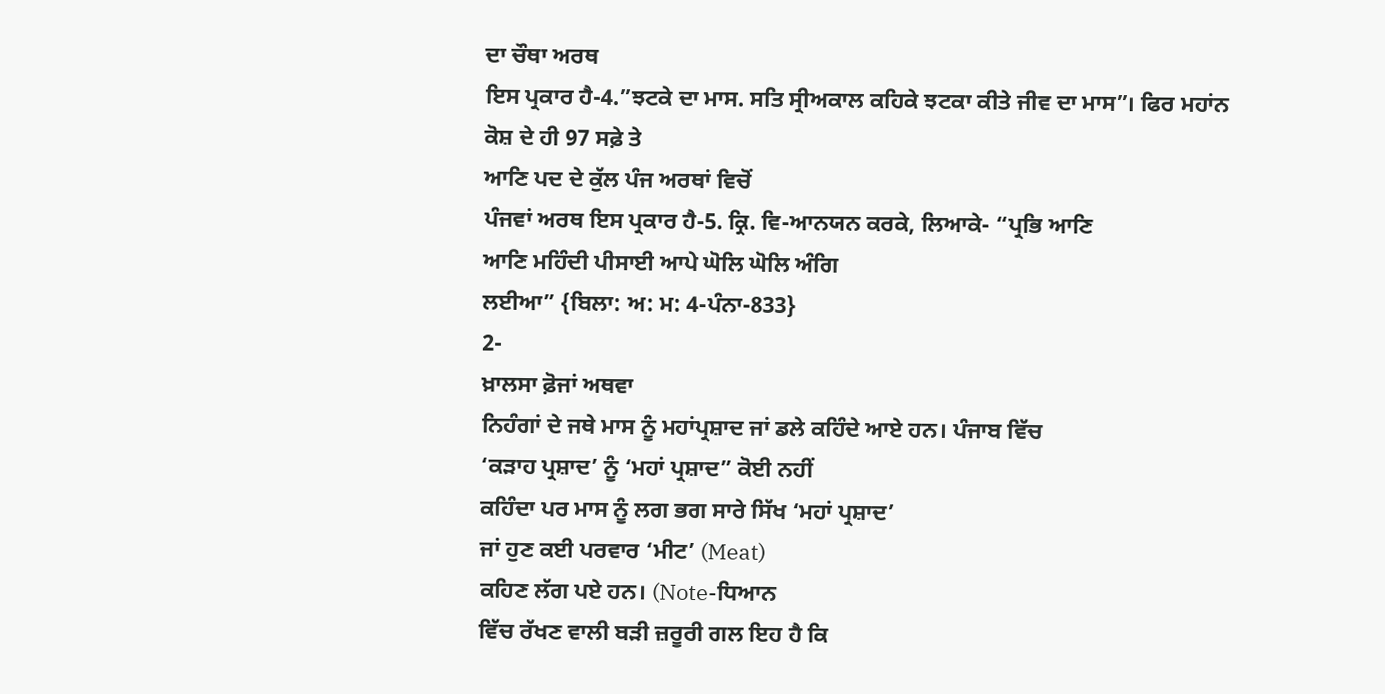ਦਾ ਚੌਥਾ ਅਰਥ
ਇਸ ਪ੍ਰਕਾਰ ਹੈ-4.”ਝਟਕੇ ਦਾ ਮਾਸ. ਸਤਿ ਸ੍ਰੀਅਕਾਲ ਕਹਿਕੇ ਝਟਕਾ ਕੀਤੇ ਜੀਵ ਦਾ ਮਾਸ”। ਫਿਰ ਮਹਾਂਨ
ਕੋਸ਼ ਦੇ ਹੀ 97 ਸਫ਼ੇ ਤੇ
ਆਣਿ ਪਦ ਦੇ ਕੁੱਲ ਪੰਜ ਅਰਥਾਂ ਵਿਚੋਂ
ਪੰਜਵਾਂ ਅਰਥ ਇਸ ਪ੍ਰਕਾਰ ਹੈ-5. ਕ੍ਰਿ. ਵਿ-ਆਨਯਨ ਕਰਕੇ, ਲਿਆਕੇ- “ਪ੍ਰਭਿ ਆਣਿ
ਆਣਿ ਮਹਿੰਦੀ ਪੀਸਾਈ ਆਪੇ ਘੋਲਿ ਘੋਲਿ ਅੰਗਿ
ਲਈਆ” {ਬਿਲਾ: ਅ: ਮ: 4-ਪੰਨਾ-833}
2-
ਖ਼ਾਲਸਾ ਫ਼ੋਜਾਂ ਅਥਵਾ
ਨਿਹੰਗਾਂ ਦੇ ਜਥੇ ਮਾਸ ਨੂੰ ਮਹਾਂਪ੍ਰਸ਼ਾਦ ਜਾਂ ਡਲੇ ਕਹਿੰਦੇ ਆਏ ਹਨ। ਪੰਜਾਬ ਵਿੱਚ
‘ਕੜਾਹ ਪ੍ਰਸ਼ਾਦ’ ਨੂੰ ‘ਮਹਾਂ ਪ੍ਰਸ਼ਾਦ” ਕੋਈ ਨਹੀਂ
ਕਹਿੰਦਾ ਪਰ ਮਾਸ ਨੂੰ ਲਗ ਭਗ ਸਾਰੇ ਸਿੱਖ ‘ਮਹਾਂ ਪ੍ਰਸ਼ਾਦ’
ਜਾਂ ਹੁਣ ਕਈ ਪਰਵਾਰ ‘ਮੀਟ’ (Meat)
ਕਹਿਣ ਲੱਗ ਪਏ ਹਨ। (Note-ਧਿਆਨ
ਵਿੱਚ ਰੱਖਣ ਵਾਲੀ ਬੜੀ ਜ਼ਰੂਰੀ ਗਲ ਇਹ ਹੈ ਕਿ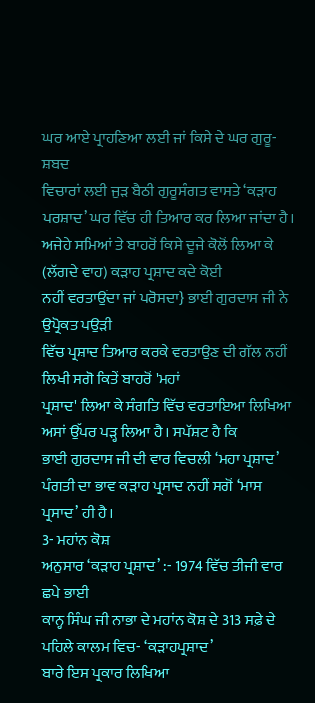ਘਰ ਆਏ ਪ੍ਰਾਹਣਿਆ ਲਈ ਜਾਂ ਕਿਸੇ ਦੇ ਘਰ ਗੁਰੂ-ਸ਼ਬਦ
ਵਿਚਾਰਾਂ ਲਈ ਜੁੜ ਬੈਠੀ ਗੁਰੂਸੰਗਤ ਵਾਸਤੇ ‘ਕੜਾਹ ਪਰਸ਼ਾਦ’ ਘਰ ਵਿੱਚ ਹੀ ਤਿਆਰ ਕਰ ਲਿਆ ਜਾਂਦਾ ਹੈ।
ਅਜੇਹੇ ਸਮਿਆਂ ਤੇ ਬਾਹਰੋਂ ਕਿਸੇ ਦੂਜੇ ਕੋਲੋਂ ਲਿਆ ਕੇ (ਲੱਗਦੇ ਵਾਹ) ਕੜਾਹ ਪ੍ਰਸ਼ਾਦ ਕਦੇ ਕੋਈ
ਨਹੀਂ ਵਰਤਾਉਂਦਾ ਜਾਂ ਪਰੋਸਦਾ} ਭਾਈ ਗੁਰਦਾਸ ਜੀ ਨੇ ਉਪ੍ਰੋਕਤ ਪਉੜੀ
ਵਿੱਚ ਪ੍ਰਸ਼ਾਦ ਤਿਆਰ ਕਰਕੇ ਵਰਤਾਉਣ ਦੀ ਗੱਲ ਨਹੀਂ ਲਿਖੀ ਸਗੋ ਕਿਤੇਂ ਬਾਹਰੋਂ 'ਮਹਾਂ
ਪ੍ਰਸ਼ਾਦ' ਲਿਆ ਕੇ ਸੰਗਤਿ ਵਿੱਚ ਵਰਤਾਇਆ ਲਿਖਿਆ ਅਸਾਂ ਉੱਪਰ ਪੜ੍ਹ ਲਿਆ ਹੈ। ਸਪੱਸ਼ਟ ਹੈ ਕਿ
ਭਾਈ ਗੁਰਦਾਸ ਜੀ ਦੀ ਵਾਰ ਵਿਚਲੀ ‘ਮਹਾ ਪ੍ਰਸ਼ਾਦ’ ਪੰਗਤੀ ਦਾ ਭਾਵ ਕੜਾਹ ਪ੍ਰਸਾਦ ਨਹੀਂ ਸਗੋਂ ‘ਮਾਸ
ਪ੍ਰਸਾਦ’ ਹੀ ਹੈ।
3- ਮਹਾਂਨ ਕੋਸ਼
ਅਨੁਸਾਰ ‘ਕੜਾਹ ਪ੍ਰਸ਼ਾਦ’ :- 1974 ਵਿੱਚ ਤੀਜੀ ਵਾਰ ਛਪੇ ਭਾਈ
ਕਾਨ੍ਹ ਸਿੰਘ ਜੀ ਨਾਭਾ ਦੇ ਮਹਾਂਨ ਕੋਸ਼ ਦੇ 313 ਸਫ਼ੇ ਦੇ ਪਹਿਲੇ ਕਾਲਮ ਵਿਚ- ‘ਕੜਾਹਪ੍ਰਸ਼ਾਦ’
ਬਾਰੇ ਇਸ ਪ੍ਰਕਾਰ ਲਿਖਿਆ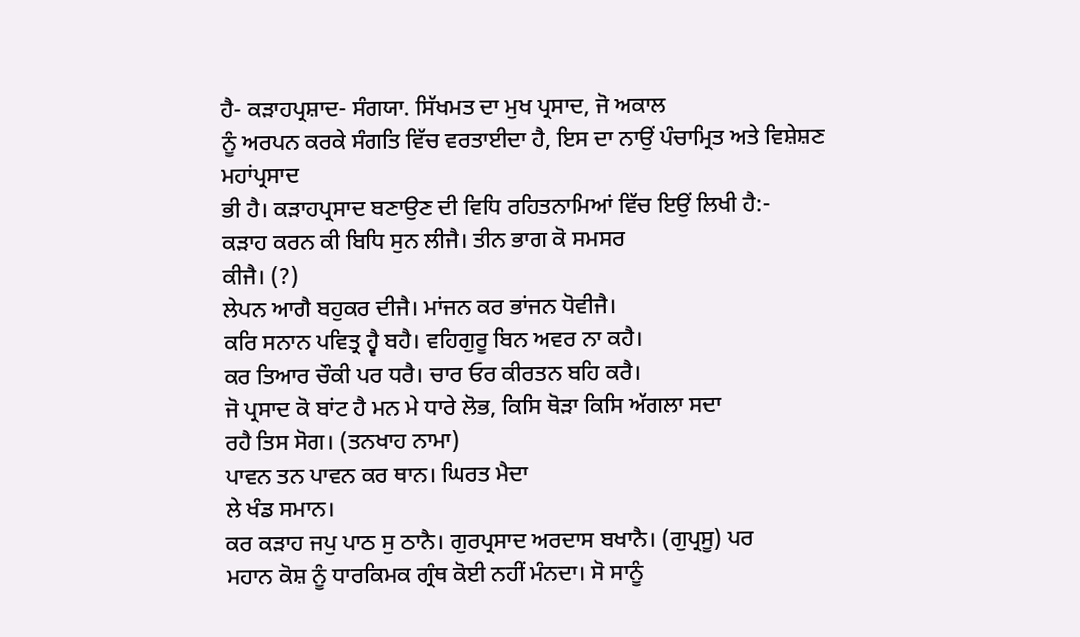ਹੈ- ਕੜਾਹਪ੍ਰਸ਼ਾਦ- ਸੰਗਯਾ. ਸਿੱਖਮਤ ਦਾ ਮੁਖ ਪ੍ਰਸਾਦ, ਜੋ ਅਕਾਲ
ਨੂੰ ਅਰਪਨ ਕਰਕੇ ਸੰਗਤਿ ਵਿੱਚ ਵਰਤਾਈਦਾ ਹੈ, ਇਸ ਦਾ ਨਾਉਂ ਪੰਚਾਮ੍ਰਿਤ ਅਤੇ ਵਿਸ਼ੇਸ਼ਣ
ਮਹਾਂਪ੍ਰਸਾਦ
ਭੀ ਹੈ। ਕੜਾਹਪ੍ਰਸਾਦ ਬਣਾਉਣ ਦੀ ਵਿਧਿ ਰਹਿਤਨਾਮਿਆਂ ਵਿੱਚ ਇਉਂ ਲਿਖੀ ਹੈ:-
ਕੜਾਹ ਕਰਨ ਕੀ ਬਿਧਿ ਸੁਨ ਲੀਜੈ। ਤੀਨ ਭਾਗ ਕੋ ਸਮਸਰ
ਕੀਜੈ। (?)
ਲੇਪਨ ਆਗੈ ਬਹੁਕਰ ਦੀਜੈ। ਮਾਂਜਨ ਕਰ ਭਾਂਜਨ ਧੋਵੀਜੈ।
ਕਰਿ ਸਨਾਨ ਪਵਿਤ੍ਰ ਹ੍ਵੈ ਬਹੈ। ਵਹਿਗੁਰੂ ਬਿਨ ਅਵਰ ਨਾ ਕਹੈ।
ਕਰ ਤਿਆਰ ਚੌਕੀ ਪਰ ਧਰੈ। ਚਾਰ ਓਰ ਕੀਰਤਨ ਬਹਿ ਕਰੈ।
ਜੋ ਪ੍ਰਸਾਦ ਕੋ ਬਾਂਟ ਹੈ ਮਨ ਮੇ ਧਾਰੇ ਲੋਭ, ਕਿਸਿ ਥੋੜਾ ਕਿਸਿ ਅੱਗਲਾ ਸਦਾ
ਰਹੈ ਤਿਸ ਸੋਗ। (ਤਨਖਾਹ ਨਾਮਾ)
ਪਾਵਨ ਤਨ ਪਾਵਨ ਕਰ ਥਾਨ। ਘਿਰਤ ਮੈਦਾ
ਲੇ ਖੰਡ ਸਮਾਨ।
ਕਰ ਕੜਾਹ ਜਪੁ ਪਾਠ ਸੁ ਠਾਨੈ। ਗੁਰਪ੍ਰਸਾਦ ਅਰਦਾਸ ਬਖਾਨੈ। (ਗੁਪ੍ਰਸੂ) ਪਰ
ਮਹਾਨ ਕੋਸ਼ ਨੂੰ ਧਾਰਕਿਮਕ ਗ੍ਰੰਥ ਕੋਈ ਨਹੀਂ ਮੰਨਦਾ। ਸੋ ਸਾਨੂੰ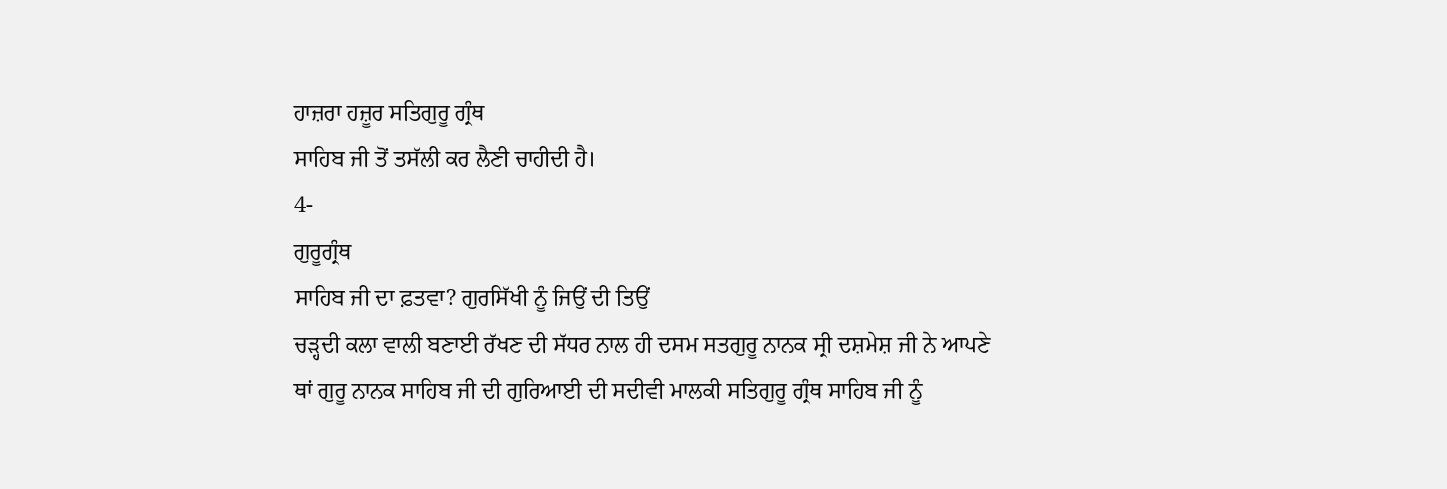ਹਾਜ਼ਰਾ ਹਜ਼ੂਰ ਸਤਿਗੁਰੂ ਗ੍ਰੰਥ
ਸਾਹਿਬ ਜੀ ਤੋਂ ਤਸੱਲੀ ਕਰ ਲੈਣੀ ਚਾਹੀਦੀ ਹੈ।
4-
ਗੁਰੂਗ੍ਰੰਥ
ਸਾਹਿਬ ਜੀ ਦਾ ਫ਼ਤਵਾ? ਗੁਰਸਿੱਖੀ ਨੂੰ ਜਿਉਂ ਦੀ ਤਿਉਂ
ਚੜ੍ਹਦੀ ਕਲਾ ਵਾਲੀ ਬਣਾਈ ਰੱਖਣ ਦੀ ਸੱਧਰ ਨਾਲ ਹੀ ਦਸਮ ਸਤਗੁਰੂ ਨਾਨਕ ਸ੍ਰੀ ਦਸ਼ਮੇਸ਼ ਜੀ ਨੇ ਆਪਣੇ
ਥਾਂ ਗੁਰੂ ਨਾਨਕ ਸਾਹਿਬ ਜੀ ਦੀ ਗੁਰਿਆਈ ਦੀ ਸਦੀਵੀ ਮਾਲਕੀ ਸਤਿਗੁਰੂ ਗ੍ਰੰਥ ਸਾਹਿਬ ਜੀ ਨੂੰ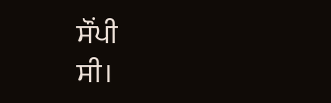ਸੌਂਪੀ
ਸੀ।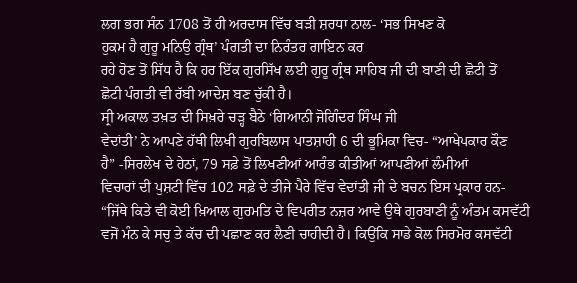ਲਗ ਭਗ ਸੰਨ 1708 ਤੋਂ ਹੀ ਅਰਦਾਸ ਵਿੱਚ ਬੜੀ ਸ਼ਰਧਾ ਨਾਲ- ‘ਸਭ ਸਿਖਣ ਕੋ
ਹੁਕਮ ਹੈ ਗੁਰੂ ਮਨਿਉ ਗ੍ਰੰਥ’ ਪੰਗਤੀ ਦਾ ਨਿਰੰਤਰ ਗਾਇਨ ਕਰ
ਰਹੇ ਹੋਣ ਤੋਂ ਸਿੱਧ ਹੈ ਕਿ ਹਰ ਇੱਕ ਗੁਰਸਿੱਖ ਲਈ ਗੁਰੂ ਗ੍ਰੰਥ ਸਾਹਿਬ ਜੀ ਦੀ ਬਾਣੀ ਦੀ ਛੋਟੀ ਤੋਂ
ਛੋਟੀ ਪੰਗਤੀ ਵੀ ਰੱਬੀ ਆਦੇਸ਼ ਬਣ ਚੁੱਕੀ ਹੈ।
ਸ੍ਰੀ ਅਕਾਲ ਤਖ਼ਤ ਦੀ ਸਿਖ਼ਰੇ ਚੜ੍ਹ ਬੈਠੇ ‘ਗਿਆਨੀ ਜੋਗਿੰਦਰ ਸਿੰਘ ਜੀ
ਵੇਦਾਂਤੀ’ ਨੇ ਆਪਣੇ ਹੱਥੀ ਲਿਖੀ ਗੁਰਬਿਲਾਸ ਪਾਤਸ਼ਾਹੀ 6 ਦੀ ਭੂਮਿਕਾ ਵਿਚ- “ਆਖੇਪਕਾਰ ਕੌਣ
ਹੈ” -ਸਿਰਲੇਖ ਦੇ ਹੇਠਾਂ, 79 ਸਫ਼ੇ ਤੋਂ ਲਿਖਣੀਆਂ ਆਰੰਭ ਕੀਤੀਆਂ ਆਪਣੀਆਂ ਲੰਮੀਆਂ
ਵਿਚਾਰਾਂ ਦੀ ਪੁਸ਼ਟੀ ਵਿੱਚ 102 ਸਫ਼ੇ ਦੇ ਤੀਜੇ ਪੈਰੇ ਵਿੱਚ ਵੇਦਾਂਤੀ ਜੀ ਦੇ ਬਚਨ ਇਸ ਪ੍ਰਕਾਰ ਹਨ-
“ਜਿੱਥੇ ਕਿਤੇ ਵੀ ਕੋਈ ਖ਼ਿਆਲ ਗੁਰਮਤਿ ਦੇ ਵਿਪਰੀਤ ਨਜ਼ਰ ਆਵੇ ਉਥੇ ਗੁਰਬਾਣੀ ਨੂੰ ਅੰਤਮ ਕਸਵੱਟੀ
ਵਜੋਂ ਮੰਨ ਕੇ ਸਚੁ ਤੇ ਕੱਚ ਦੀ ਪਛਾਣ ਕਰ ਲੈਣੀ ਚਾਹੀਦੀ ਹੈ। ਕਿਉਂਕਿ ਸਾਡੇ ਕੋਲ ਸਿਰਮੋਰ ਕਸਵੱਟੀ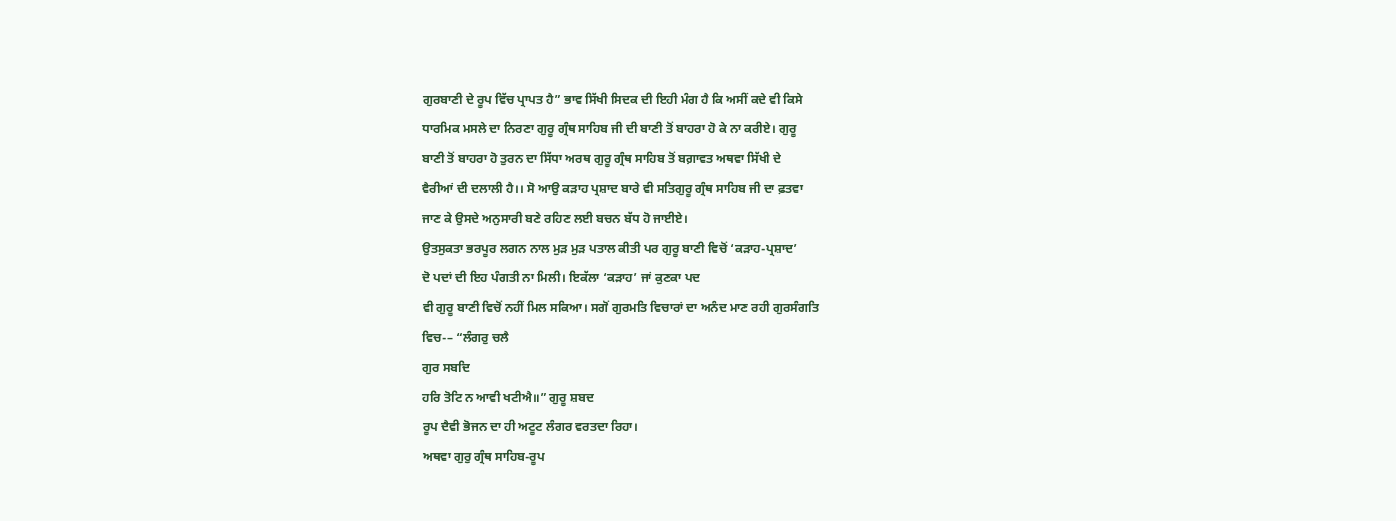ਗੁਰਬਾਣੀ ਦੇ ਰੂਪ ਵਿੱਚ ਪ੍ਰਾਪਤ ਹੈ” ਭਾਵ ਸਿੱਖੀ ਸਿਦਕ ਦੀ ਇਹੀ ਮੰਗ ਹੈ ਕਿ ਅਸੀਂ ਕਦੇ ਵੀ ਕਿਸੇ
ਧਾਰਮਿਕ ਮਸਲੇ ਦਾ ਨਿਰਣਾ ਗੁਰੂ ਗ੍ਰੰਥ ਸਾਹਿਬ ਜੀ ਦੀ ਬਾਣੀ ਤੋਂ ਬਾਹਰਾ ਹੋ ਕੇ ਨਾ ਕਰੀਏ। ਗੁਰੂ
ਬਾਣੀ ਤੋਂ ਬਾਹਰਾ ਹੋ ਤੁਰਨ ਦਾ ਸਿੱਧਾ ਅਰਥ ਗੁਰੂ ਗ੍ਰੰਥ ਸਾਹਿਬ ਤੋਂ ਬਗ਼ਾਵਤ ਅਥਵਾ ਸਿੱਖੀ ਦੇ
ਵੈਰੀਆਂ ਦੀ ਦਲਾਲੀ ਹੈ।। ਸੋ ਆਉ ਕੜਾਹ ਪ੍ਰਸ਼ਾਦ ਬਾਰੇ ਵੀ ਸਤਿਗੁਰੂ ਗ੍ਰੰਥ ਸਾਹਿਬ ਜੀ ਦਾ ਫ਼ਤਵਾ
ਜਾਣ ਕੇ ਉਸਦੇ ਅਨੁਸਾਰੀ ਬਣੇ ਰਹਿਣ ਲਈ ਬਚਨ ਬੱਧ ਹੋ ਜਾਈਏ।
ਉਤਸੁਕਤਾ ਭਰਪੂਰ ਲਗਨ ਨਾਲ ਮੁੜ ਮੁੜ ਪਤਾਲ ਕੀਤੀ ਪਰ ਗੁਰੂ ਬਾਣੀ ਵਿਚੋਂ ‘ਕੜਾਹ-ਪ੍ਰਸ਼ਾਦ’
ਦੋ ਪਦਾਂ ਦੀ ਇਹ ਪੰਗਤੀ ਨਾ ਮਿਲੀ। ਇਕੱਲਾ ‘ਕੜਾਹ’ ਜਾਂ ਕੁਣਕਾ ਪਦ
ਵੀ ਗੁਰੂ ਬਾਣੀ ਵਿਚੋਂ ਨਹੀਂ ਮਿਲ ਸਕਿਆ। ਸਗੋਂ ਗੁਰਮਤਿ ਵਿਚਾਰਾਂ ਦਾ ਅਨੰਦ ਮਾਣ ਰਹੀ ਗੁਰਸੰਗਤਿ
ਵਿਚ-– “ਲੰਗਰੁ ਚਲੈ
ਗੁਰ ਸਬਦਿ
ਹਰਿ ਤੋਟਿ ਨ ਆਵੀ ਖਟੀਐ॥” ਗੁਰੂ ਸ਼ਬਦ
ਰੂਪ ਦੈਵੀ ਭੋਜਨ ਦਾ ਹੀ ਅਟੂਟ ਲੰਗਰ ਵਰਤਦਾ ਰਿਹਾ।
ਅਥਵਾ ਗੁਰੁ ਗ੍ਰੰਥ ਸਾਹਿਬ-ਰੂਪ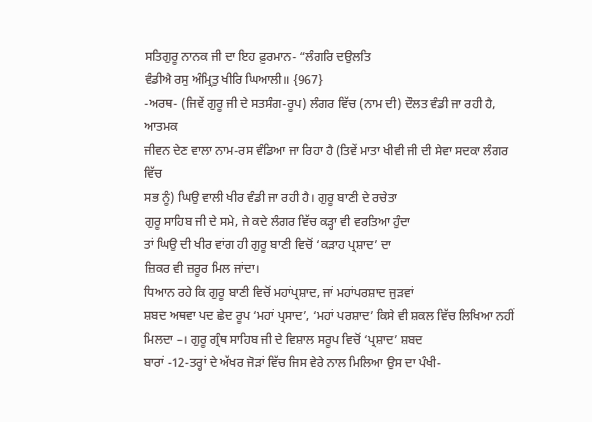ਸਤਿਗੁਰੂ ਨਾਨਕ ਜੀ ਦਾ ਇਹ ਫ਼ੁਰਮਾਨ- “ਲੰਗਰਿ ਦਉਲਤਿ
ਵੰਡੀਐ ਰਸੁ ਅੰਮ੍ਰਿਤੁ ਖੀਰਿ ਘਿਆਲੀ॥ {967}
-ਅਰਥ- (ਜਿਵੇਂ ਗੁਰੂ ਜੀ ਦੇ ਸਤਸੰਗ-ਰੂਪ) ਲੰਗਰ ਵਿੱਚ (ਨਾਮ ਦੀ) ਦੌਲਤ ਵੰਡੀ ਜਾ ਰਹੀ ਹੈ, ਆਤਮਕ
ਜੀਵਨ ਦੇਣ ਵਾਲਾ ਨਾਮ-ਰਸ ਵੰਡਿਆ ਜਾ ਰਿਹਾ ਹੈ (ਤਿਵੇਂ ਮਾਤਾ ਖੀਵੀ ਜੀ ਦੀ ਸੇਵਾ ਸਦਕਾ ਲੰਗਰ ਵਿੱਚ
ਸਭ ਨੂੰ) ਘਿਉ ਵਾਲੀ ਖੀਰ ਵੰਡੀ ਜਾ ਰਹੀ ਹੈ। ਗੁਰੂ ਬਾਣੀ ਦੇ ਰਚੇਤਾ
ਗੁਰੂ ਸਾਹਿਬ ਜੀ ਦੇ ਸਮੇ, ਜੇ ਕਦੇ ਲੰਗਰ ਵਿੱਚ ਕੜ੍ਹਾ ਵੀ ਵਰਤਿਆ ਹੁੰਦਾ
ਤਾਂ ਘਿਉ ਦੀ ਖੀਰ ਵਾਂਗ ਹੀ ਗੁਰੂ ਬਾਣੀ ਵਿਚੋਂ ‘ਕੜਾਹ ਪ੍ਰਸ਼ਾਦ’ ਦਾ
ਜ਼ਿਕਰ ਵੀ ਜ਼ਰੂਰ ਮਿਲ ਜਾਂਦਾ।
ਧਿਆਨ ਰਹੇ ਕਿ ਗੁਰੂ ਬਾਣੀ ਵਿਚੋਂ ਮਹਾਂਪ੍ਰਸ਼ਾਦ, ਜਾਂ ਮਹਾਂਪਰਸ਼ਾਦ ਜੁੜਵਾਂ
ਸ਼ਬਦ ਅਥਵਾ ਪਦ ਛੇਦ ਰੂਪ ‘ਮਹਾਂ ਪ੍ਰਸਾਦ’, ‘ਮਹਾਂ ਪਰਸ਼ਾਦ’ ਕਿਸੇ ਵੀ ਸ਼ਕਲ ਵਿੱਚ ਲਿਖਿਆ ਨਹੀਂ
ਮਿਲਦਾ –। ਗੁਰੂ ਗ੍ਰੰਥ ਸਾਹਿਬ ਜੀ ਦੇ ਵਿਸ਼ਾਲ ਸਰੂਪ ਵਿਚੋਂ ‘ਪ੍ਰਸ਼ਾਦ’ ਸ਼ਬਦ
ਬਾਰਾਂ -12-ਤਰ੍ਹਾਂ ਦੇ ਅੱਖਰ ਜੋੜਾਂ ਵਿੱਚ ਜਿਸ ਵੇਰੇ ਨਾਲ ਮਿਲਿਆ ਉਸ ਦਾ ਪੰਖੀ-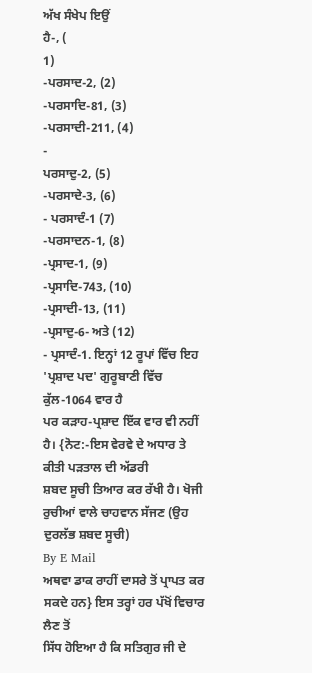ਅੱਖ ਸੰਖੇਪ ਇਉਂ
ਹੈ-, (
1)
-ਪਰਸਾਦ-2, (2)
-ਪਰਸਾਦਿ-81, (3)
-ਪਰਸਾਦੀ-211, (4)
-
ਪਰਸਾਦੁ-2, (5)
-ਪਰਸਾਦੇ-3, (6)
- ਪਰਸਾਦੰ-1 (7)
-ਪਰਸਾਦਨ-1, (8)
-ਪ੍ਰਸਾਦ-1, (9)
-ਪ੍ਰਸਾਦਿ-743, (10)
-ਪ੍ਰਸਾਦੀ-13, (11)
-ਪ੍ਰਸਾਦੁ-6- ਅਤੇ (12)
- ਪ੍ਰਸਾਦੰ-1. ਇਨ੍ਹਾਂ 12 ਰੂਪਾਂ ਵਿੱਚ ਇਹ 'ਪ੍ਰਸ਼ਾਦ ਪਦ' ਗੁਰੂਬਾਣੀ ਵਿੱਚ ਕੁੱਲ-1064 ਵਾਰ ਹੈ
ਪਰ ਕੜਾਹ-ਪ੍ਰਸ਼ਾਦ ਇੱਕ ਵਾਰ ਵੀ ਨਹੀਂ ਹੈ। {ਨੋਟ:-ਇਸ ਵੇਰਵੇ ਦੇ ਅਧਾਰ ਤੇ ਕੀਤੀ ਪੜਤਾਲ ਦੀ ਅੱਡਰੀ
ਸ਼ਬਦ ਸੂਚੀ ਤਿਆਰ ਕਰ ਰੱਖੀ ਹੈ। ਖੋਜੀ ਰੁਚੀਆਂ ਵਾਲੇ ਚਾਹਵਾਨ ਸੱਜਣ (ਉਹ ਦੁਰਲੱਭ ਸ਼ਬਦ ਸੂਚੀ)
By E Mail
ਅਥਵਾ ਡਾਕ ਰਾਹੀਂ ਦਾਸਰੇ ਤੋਂ ਪ੍ਰਾਪਤ ਕਰ ਸਕਦੇ ਹਨ} ਇਸ ਤਰ੍ਹਾਂ ਹਰ ਪੱਖੋਂ ਵਿਚਾਰ ਲੈਣ ਤੋਂ
ਸਿੱਧ ਹੋਇਆ ਹੈ ਕਿ ਸਤਿਗੁਰ ਜੀ ਦੇ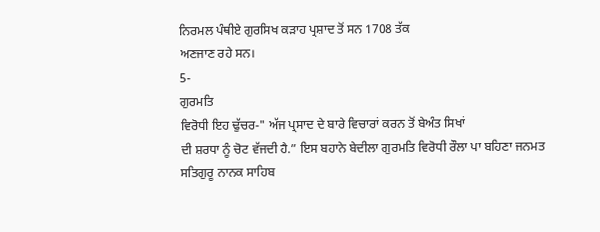ਨਿਰਮਲ ਪੰਥੀਏ ਗੁਰਸਿਖ ਕੜਾਹ ਪ੍ਰਸ਼ਾਦ ਤੋਂ ਸਨ 1708 ਤੱਕ
ਅਣਜਾਣ ਰਹੇ ਸਨ।
5-
ਗੁਰਮਤਿ
ਵਿਰੋਧੀ ਇਹ ਢੁੱਚਰ-" ਅੱਜ ਪ੍ਰਸਾਦ ਦੇ ਬਾਰੇ ਵਿਚਾਰਾਂ ਕਰਨ ਤੋਂ ਬੇਅੰਤ ਸਿਖਾਂ
ਦੀ ਸ਼ਰਧਾ ਨੂੰ ਚੋਟ ਵੱਜਦੀ ਹੈ.” ਇਸ ਬਹਾਨੇ ਬੇਦੀਲਾ ਗੁਰਮਤਿ ਵਿਰੋਧੀ ਰੌਲਾ ਪਾ ਬਹਿਣਾ ਜਨਮਤ
ਸਤਿਗੁਰੂ ਨਾਨਕ ਸਾਹਿਬ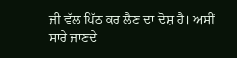ਜੀ ਵੱਲ ਪਿੱਠ ਕਰ ਲੈਣ ਦਾ ਦੋਸ਼ ਹੈ। ਅਸੀਂ ਸਾਰੇ ਜਾਣਦੇ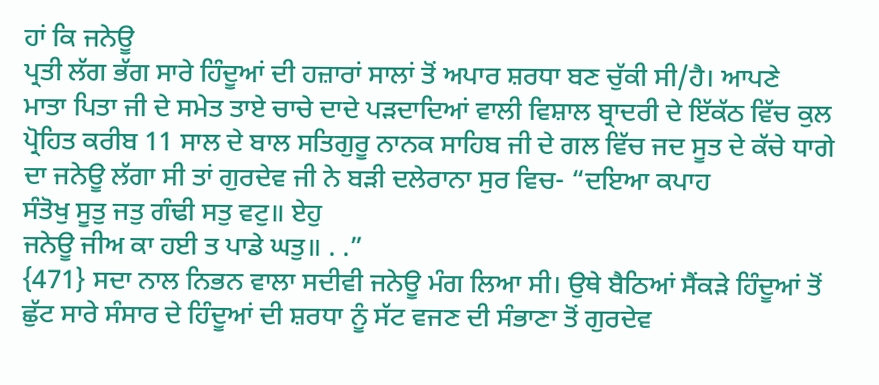ਹਾਂ ਕਿ ਜਨੇਊ
ਪ੍ਰਤੀ ਲੱਗ ਭੱਗ ਸਾਰੇ ਹਿੰਦੂਆਂ ਦੀ ਹਜ਼ਾਰਾਂ ਸਾਲਾਂ ਤੋਂ ਅਪਾਰ ਸ਼ਰਧਾ ਬਣ ਚੁੱਕੀ ਸੀ/ਹੈ। ਆਪਣੇ
ਮਾਤਾ ਪਿਤਾ ਜੀ ਦੇ ਸਮੇਤ ਤਾਏ ਚਾਚੇ ਦਾਦੇ ਪੜਦਾਦਿਆਂ ਵਾਲੀ ਵਿਸ਼ਾਲ ਬ੍ਰਾਦਰੀ ਦੇ ਇੱਕੱਠ ਵਿੱਚ ਕੁਲ
ਪ੍ਰੋਹਿਤ ਕਰੀਬ 11 ਸਾਲ ਦੇ ਬਾਲ ਸਤਿਗੁਰੂ ਨਾਨਕ ਸਾਹਿਬ ਜੀ ਦੇ ਗਲ ਵਿੱਚ ਜਦ ਸੂਤ ਦੇ ਕੱਚੇ ਧਾਗੇ
ਦਾ ਜਨੇਊ ਲੱਗਾ ਸੀ ਤਾਂ ਗੁਰਦੇਵ ਜੀ ਨੇ ਬੜੀ ਦਲੇਰਾਨਾ ਸੁਰ ਵਿਚ- “ਦਇਆ ਕਪਾਹ
ਸੰਤੋਖੁ ਸੂਤੁ ਜਤੁ ਗੰਢੀ ਸਤੁ ਵਟੁ॥ ਏਹੁ
ਜਨੇਊ ਜੀਅ ਕਾ ਹਈ ਤ ਪਾਡੇ ਘਤੁ॥ . .”
{471} ਸਦਾ ਨਾਲ ਨਿਭਨ ਵਾਲਾ ਸਦੀਵੀ ਜਨੇਊ ਮੰਗ ਲਿਆ ਸੀ। ਉਥੇ ਬੈਠਿਆਂ ਸੈਂਕੜੇ ਹਿੰਦੂਆਂ ਤੋਂ
ਛੁੱਟ ਸਾਰੇ ਸੰਸਾਰ ਦੇ ਹਿੰਦੂਆਂ ਦੀ ਸ਼ਰਧਾ ਨੂੰ ਸੱਟ ਵਜਣ ਦੀ ਸੰਭਾਣਾ ਤੋਂ ਗੁਰਦੇਵ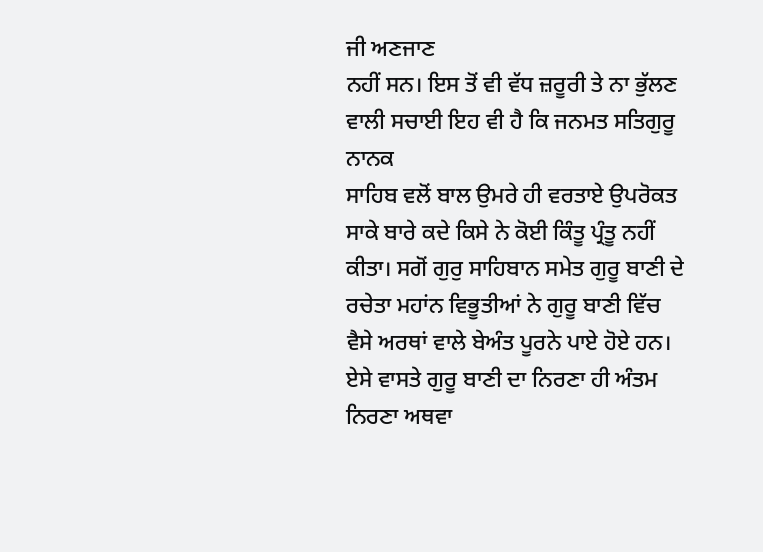ਜੀ ਅਣਜਾਣ
ਨਹੀਂ ਸਨ। ਇਸ ਤੋਂ ਵੀ ਵੱਧ ਜ਼ਰੂਰੀ ਤੇ ਨਾ ਭੁੱਲਣ ਵਾਲੀ ਸਚਾਈ ਇਹ ਵੀ ਹੈ ਕਿ ਜਨਮਤ ਸਤਿਗੁਰੂ ਨਾਨਕ
ਸਾਹਿਬ ਵਲੋਂ ਬਾਲ ਉਮਰੇ ਹੀ ਵਰਤਾਏ ਉਪਰੋਕਤ ਸਾਕੇ ਬਾਰੇ ਕਦੇ ਕਿਸੇ ਨੇ ਕੋਈ ਕਿੰਤੂ ਪ੍ਰੰਤੂ ਨਹੀਂ
ਕੀਤਾ। ਸਗੋਂ ਗੁਰੁ ਸਾਹਿਬਾਨ ਸਮੇਤ ਗੁਰੂ ਬਾਣੀ ਦੇ ਰਚੇਤਾ ਮਹਾਂਨ ਵਿਭੂਤੀਆਂ ਨੇ ਗੁਰੂ ਬਾਣੀ ਵਿੱਚ
ਵੈਸੇ ਅਰਥਾਂ ਵਾਲੇ ਬੇਅੰਤ ਪੂਰਨੇ ਪਾਏ ਹੋਏ ਹਨ। ਏਸੇ ਵਾਸਤੇ ਗੁਰੂ ਬਾਣੀ ਦਾ ਨਿਰਣਾ ਹੀ ਅੰਤਮ
ਨਿਰਣਾ ਅਥਵਾ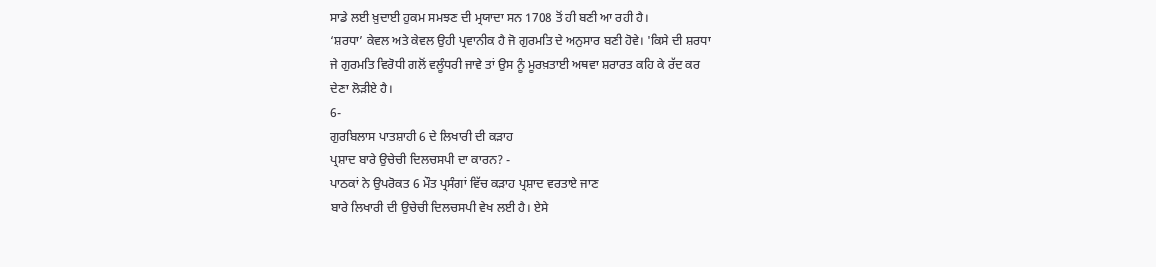ਸਾਡੇ ਲਈ ਖ਼ੁਦਾਈ ਹੁਕਮ ਸਮਝਣ ਦੀ ਮ੍ਰਯਾਦਾ ਸਨ 1708 ਤੋਂ ਹੀ ਬਣੀ ਆ ਰਹੀ ਹੈ।
‘ਸ਼ਰਧਾ’ ਕੇਵਲ ਅਤੇ ਕੇਵਲ ਉਹੀ ਪ੍ਰਵਾਨੀਕ ਹੈ ਜੋ ਗੁਰਮਤਿ ਦੇ ਅਨੁਸਾਰ ਬਣੀ ਹੋਵੇ। 'ਕਿਸੇ ਦੀ ਸ਼ਰਧਾ
ਜੇ ਗੁਰਮਤਿ ਵਿਰੋਧੀ ਗਲੋਂ ਵਲੂੰਧਰੀ ਜਾਵੇ ਤਾਂ ਉਸ ਨੂੰ ਮੂਰਖ਼ਤਾਈ ਅਥਵਾ ਸ਼ਰਾਰਤ ਕਹਿ ਕੇ ਰੱਦ ਕਰ
ਦੇਣਾ ਲੋੜੀਏ ਹੈ।
6-
ਗੁਰਬਿਲਾਸ ਪਾਤਸ਼ਾਹੀ 6 ਦੇ ਲਿਖਾਰੀ ਦੀ ਕੜਾਹ
ਪ੍ਰਸ਼ਾਦ ਬਾਰੇ ਉਚੇਚੀ ਦਿਲਚਸਪੀ ਦਾ ਕਾਰਨ? -
ਪਾਠਕਾਂ ਨੇ ਉਪਰੋਕਤ 6 ਮੌਤ ਪ੍ਰਸੰਗਾਂ ਵਿੱਚ ਕੜਾਹ ਪ੍ਰਸ਼ਾਦ ਵਰਤਾਏ ਜਾਣ
ਬਾਰੇ ਲਿਖਾਰੀ ਦੀ ਉਚੇਚੀ ਦਿਲਚਸਪੀ ਵੇਖ ਲਈ ਹੈ। ਏਸੇ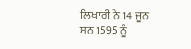ਲਿਖਾਰੀ ਨੇ 14 ਜੂਨ ਸਨ 1595 ਨੂੰ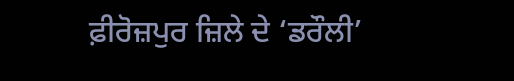ਫ਼ੀਰੋਜ਼ਪੁਰ ਜ਼ਿਲੇ ਦੇ ‘ਡਰੌਲੀ’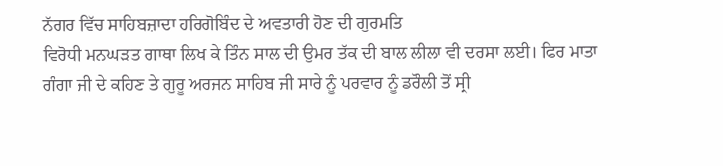ਨੱਗਰ ਵਿੱਚ ਸਾਹਿਬਜ਼ਾਦਾ ਹਰਿਗੋਬਿੰਦ ਦੇ ਅਵਤਾਰੀ ਹੋਣ ਦੀ ਗੁਰਮਤਿ
ਵਿਰੋਧੀ ਮਨਘੜਤ ਗਾਥਾ ਲਿਖ ਕੇ ਤਿੰਨ ਸਾਲ ਦੀ ਉਮਰ ਤੱਕ ਦੀ ਬਾਲ ਲੀਲਾ ਵੀ ਦਰਸਾ ਲਈ। ਫਿਰ ਮਾਤਾ
ਗੰਗਾ ਜੀ ਦੇ ਕਹਿਣ ਤੇ ਗੁਰੂ ਅਰਜਨ ਸਾਹਿਬ ਜੀ ਸਾਰੇ ਨੂੰ ਪਰਵਾਰ ਨੂੰ ਡਰੌਲੀ ਤੋਂ ਸ੍ਰੀ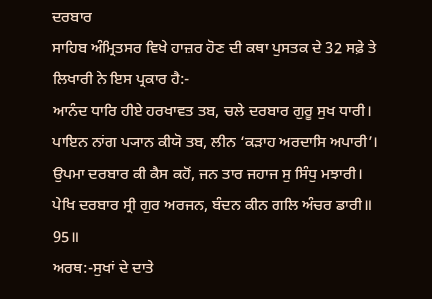ਦਰਬਾਰ
ਸਾਹਿਬ ਅੰਮ੍ਰਿਤਸਰ ਵਿਖੇ ਹਾਜ਼ਰ ਹੋਣ ਦੀ ਕਥਾ ਪੁਸਤਕ ਦੇ 32 ਸਫ਼ੇ ਤੇ ਲਿਖਾਰੀ ਨੇ ਇਸ ਪ੍ਰਕਾਰ ਹੈ:-
ਆਨੰਦ ਧਾਰਿ ਹੀਏ ਹਰਖਾਵਤ ਤਬ, ਚਲੇ ਦਰਬਾਰ ਗੁਰੂ ਸੁਖ ਧਾਰੀ।
ਪਾਇਨ ਨਾਂਗ ਪ੍ਯਾਨ ਕੀਯੋ ਤਬ, ਲੀਨ ‘ਕੜਾਹ ਅਰਦਾਸਿ ਅਪਾਰੀ’।
ਉਪਮਾ ਦਰਬਾਰ ਕੀ ਕੈਸ ਕਹੋਂ, ਜਨ ਤਾਰ ਜਹਾਜ ਸੁ ਸਿੰਧੁ ਮਝਾਰੀ।
ਪੇਖਿ ਦਰਬਾਰ ਸ੍ਰੀ ਗੁਰ ਅਰਜਨ, ਬੰਦਨ ਕੀਨ ਗਲਿ ਅੰਚਰ ਡਾਰੀ॥ 95॥
ਅਰਥ:-ਸੁਖਾਂ ਦੇ ਦਾਤੇ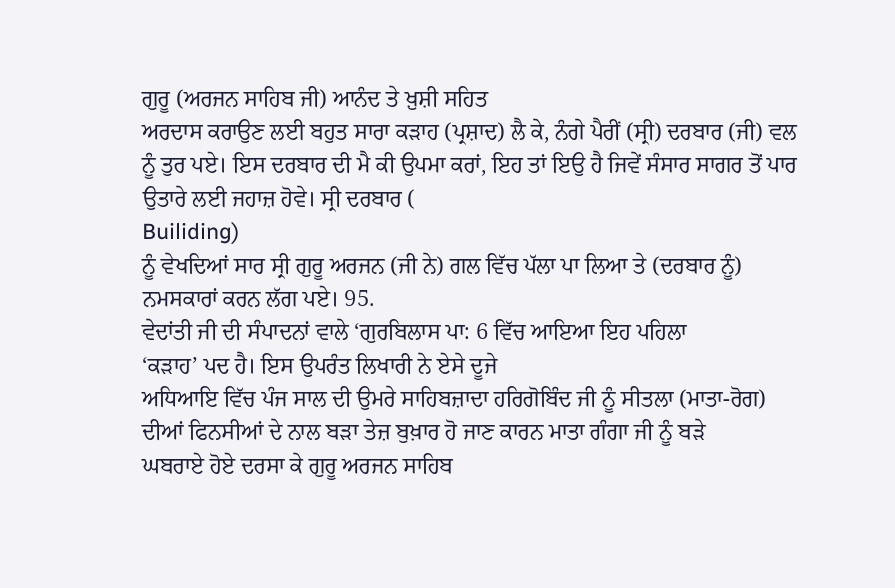ਗੁਰੂ (ਅਰਜਨ ਸਾਹਿਬ ਜੀ) ਆਨੰਦ ਤੇ ਖ਼ੁਸ਼ੀ ਸਹਿਤ
ਅਰਦਾਸ ਕਰਾਉਣ ਲਈ ਬਹੁਤ ਸਾਰਾ ਕੜਾਹ (ਪ੍ਰਸ਼ਾਦ) ਲੈ ਕੇ, ਨੰਗੇ ਪੈਰੀਂ (ਸ੍ਰੀ) ਦਰਬਾਰ (ਜੀ) ਵਲ
ਨੂੰ ਤੁਰ ਪਏ। ਇਸ ਦਰਬਾਰ ਦੀ ਮੈ ਕੀ ਉਪਮਾ ਕਰਾਂ, ਇਹ ਤਾਂ ਇਉ ਹੈ ਜਿਵੇਂ ਸੰਸਾਰ ਸਾਗਰ ਤੋਂ ਪਾਰ
ਉਤਾਰੇ ਲਈ ਜਹਾਜ਼ ਹੋਵੇ। ਸ੍ਰੀ ਦਰਬਾਰ (
Builiding)
ਨੂੰ ਵੇਖਦਿਆਂ ਸਾਰ ਸ੍ਰੀ ਗੁਰੂ ਅਰਜਨ (ਜੀ ਨੇ) ਗਲ ਵਿੱਚ ਪੱਲਾ ਪਾ ਲਿਆ ਤੇ (ਦਰਬਾਰ ਨੂੰ)
ਨਮਸਕਾਰਾਂ ਕਰਨ ਲੱਗ ਪਏ। 95.
ਵੇਦਾਂਤੀ ਜੀ ਦੀ ਸੰਪਾਦਨਾਂ ਵਾਲੇ ‘ਗੁਰਬਿਲਾਸ ਪਾ: 6 ਵਿੱਚ ਆਇਆ ਇਹ ਪਹਿਲਾ
‘ਕੜਾਹ’ ਪਦ ਹੈ। ਇਸ ਉਪਰੰਤ ਲਿਖਾਰੀ ਨੇ ਏਸੇ ਦੂਜੇ
ਅਧਿਆਇ ਵਿੱਚ ਪੰਜ ਸਾਲ ਦੀ ਉਮਰੇ ਸਾਹਿਬਜ਼ਾਦਾ ਹਰਿਗੋਬਿੰਦ ਜੀ ਨੂੰ ਸੀਤਲਾ (ਮਾਤਾ-ਰੋਗ)
ਦੀਆਂ ਫਿਨਸੀਆਂ ਦੇ ਨਾਲ ਬੜਾ ਤੇਜ਼ ਬੁਖ਼ਾਰ ਹੋ ਜਾਣ ਕਾਰਨ ਮਾਤਾ ਗੰਗਾ ਜੀ ਨੂੰ ਬੜੇ
ਘਬਰਾਏ ਹੋਏ ਦਰਸਾ ਕੇ ਗੁਰੂ ਅਰਜਨ ਸਾਹਿਬ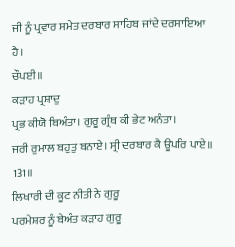ਜੀ ਨੂੰ ਪ੍ਰਵਾਰ ਸਮੇਤ ਦਰਬਾਰ ਸਾਹਿਬ ਜਾਂਦੇ ਦਰਸਾਇਆ
ਹੈ।
ਚੌਪਈ॥
ਕੜਾਹ ਪ੍ਰਸ਼ਾਦੁ
ਪ੍ਰਭ ਕੀਯੋ ਬਿਅੰਤਾ। ਗੁਰੂ ਗ੍ਰੰਥ ਕੀ ਭੇਟ ਅਨੰਤਾ।
ਜਰੀ ਰੁਮਾਲ ਬਹੁਤੁ ਬਨਾਏ। ਸ੍ਰੀ ਦਰਬਾਰ ਕੈ ਊਪਰਿ ਪਾਏ॥ 131॥
ਲਿਖਾਰੀ ਦੀ ਕੂਟ ਨੀਤੀ ਨੇ ਗੁਰੂ
ਪਰਮੇਸ਼ਰ ਨੂੰ ਬੇਅੰਤ ਕੜਾਹ ਗੁਰੂ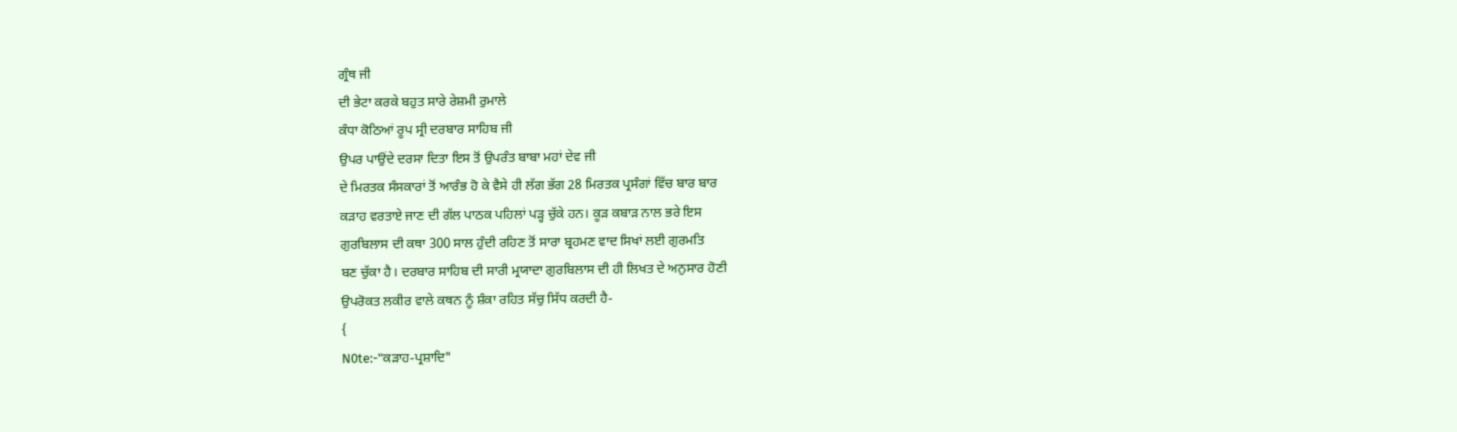ਗ੍ਰੰਥ ਜੀ
ਦੀ ਭੇਟਾ ਕਰਕੇ ਬਹੁਤ ਸਾਰੇ ਰੇਸ਼ਮੀ ਰੁਮਾਲੇ
ਕੰਧਾ ਕੋਠਿਆਂ ਰੂਪ ਸ੍ਰੀ ਦਰਬਾਰ ਸਾਹਿਬ ਜੀ
ਉਪਰ ਪਾਉਂਦੇ ਦਰਸਾ ਦਿਤਾ ਇਸ ਤੋਂ ਉਪਰੰਤ ਬਾਬਾ ਮਹਾਂ ਦੇਵ ਜੀ
ਦੇ ਮਿਰਤਕ ਸੰਸਕਾਰਾਂ ਤੋਂ ਆਰੰਭ ਹੋ ਕੇ ਵੈਸੇ ਹੀ ਲੱਗ ਭੱਗ 28 ਮਿਰਤਕ ਪ੍ਰਸੰਗਾਂ ਵਿੱਚ ਬਾਰ ਬਾਰ
ਕੜਾਹ ਵਰਤਾਏ ਜਾਣ ਦੀ ਗੱਲ ਪਾਠਕ ਪਹਿਲਾਂ ਪੜ੍ਹ ਚੁੱਕੇ ਹਨ। ਕੂੜ ਕਬਾੜ ਨਾਲ ਭਰੇ ਇਸ
ਗੁਰਬਿਲਾਸ ਦੀ ਕਥਾ 300 ਸਾਲ ਹੁੰਦੀ ਰਹਿਣ ਤੋਂ ਸਾਰਾ ਬ੍ਰਹਮਣ ਵਾਦ ਸਿਖਾਂ ਲਈ ਗੁਰਮਤਿ
ਬਣ ਚੁੱਕਾ ਹੈ। ਦਰਬਾਰ ਸਾਹਿਬ ਦੀ ਸਾਰੀ ਮ੍ਰਯਾਦਾ ਗੁਰਬਿਲਾਸ ਦੀ ਹੀ ਲਿਖਤ ਦੇ ਅਨੁਸਾਰ ਹੋਣੀ
ਉਪਰੋਕਤ ਲਕੀਰ ਵਾਲੇ ਕਥਨ ਨੂੰ ਸ਼ੰਕਾ ਰਹਿਤ ਸੱਚੁ ਸਿੱਧ ਕਰਦੀ ਹੈ-
{
N0te:-"ਕੜਾਹ-ਪ੍ਰਸ਼ਾਦਿ"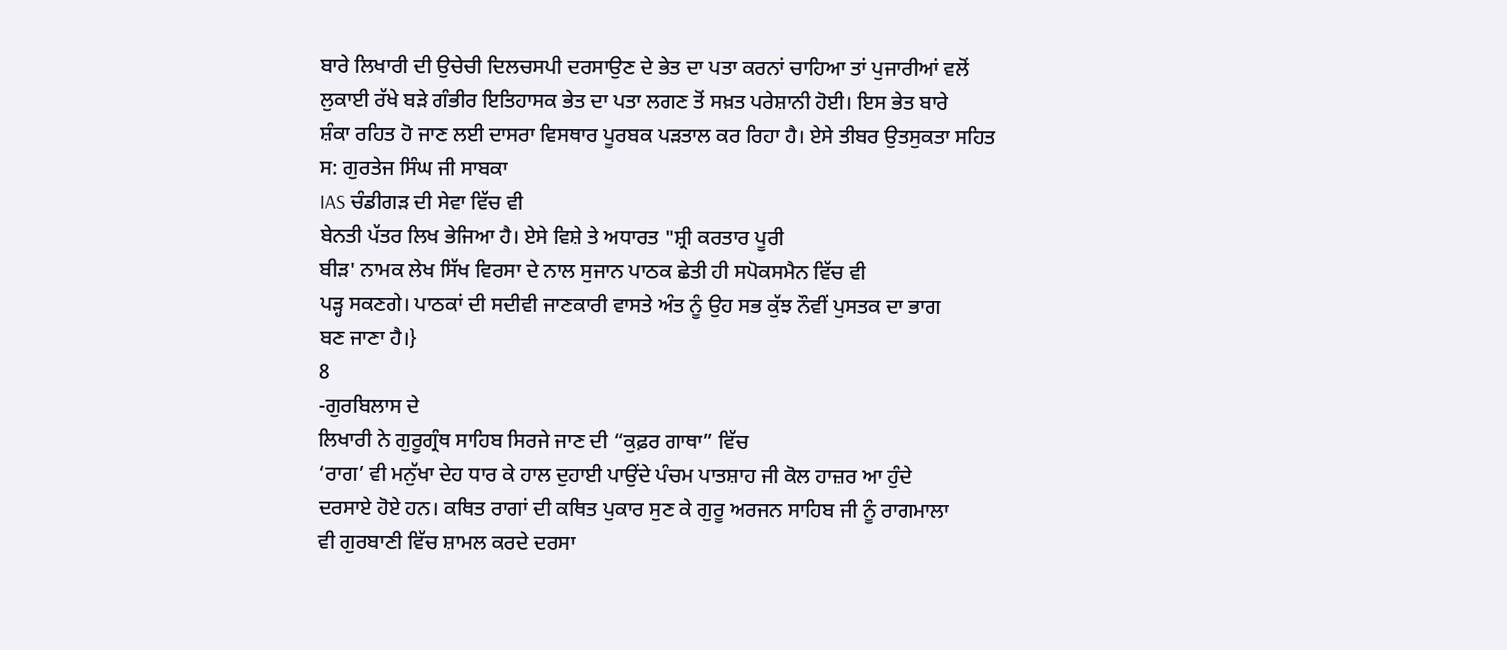ਬਾਰੇ ਲਿਖਾਰੀ ਦੀ ਉਚੇਚੀ ਦਿਲਚਸਪੀ ਦਰਸਾਉਣ ਦੇ ਭੇਤ ਦਾ ਪਤਾ ਕਰਨਾਂ ਚਾਹਿਆ ਤਾਂ ਪੁਜਾਰੀਆਂ ਵਲੋਂ
ਲੁਕਾਈ ਰੱਖੇ ਬੜੇ ਗੰਭੀਰ ਇਤਿਹਾਸਕ ਭੇਤ ਦਾ ਪਤਾ ਲਗਣ ਤੋਂ ਸਖ਼ਤ ਪਰੇਸ਼ਾਨੀ ਹੋਈ। ਇਸ ਭੇਤ ਬਾਰੇ
ਸ਼ੰਕਾ ਰਹਿਤ ਹੋ ਜਾਣ ਲਈ ਦਾਸਰਾ ਵਿਸਥਾਰ ਪੂਰਬਕ ਪੜਤਾਲ ਕਰ ਰਿਹਾ ਹੈ। ਏਸੇ ਤੀਬਰ ਉਤਸੁਕਤਾ ਸਹਿਤ
ਸ: ਗੁਰਤੇਜ ਸਿੰਘ ਜੀ ਸਾਬਕਾ
IAS ਚੰਡੀਗੜ ਦੀ ਸੇਵਾ ਵਿੱਚ ਵੀ
ਬੇਨਤੀ ਪੱਤਰ ਲਿਖ ਭੇਜਿਆ ਹੈ। ਏਸੇ ਵਿਸ਼ੇ ਤੇ ਅਧਾਰਤ "ਸ਼੍ਰੀ ਕਰਤਾਰ ਪੂਰੀ
ਬੀੜ' ਨਾਮਕ ਲੇਖ ਸਿੱਖ ਵਿਰਸਾ ਦੇ ਨਾਲ ਸੁਜਾਨ ਪਾਠਕ ਛੇਤੀ ਹੀ ਸਪੋਕਸਮੈਨ ਵਿੱਚ ਵੀ
ਪੜ੍ਹ ਸਕਣਗੇ। ਪਾਠਕਾਂ ਦੀ ਸਦੀਵੀ ਜਾਣਕਾਰੀ ਵਾਸਤੇ ਅੰਤ ਨੂੰ ਉਹ ਸਭ ਕੁੱਝ ਨੌਵੀਂ ਪੁਸਤਕ ਦਾ ਭਾਗ
ਬਣ ਜਾਣਾ ਹੈ।}
8
-ਗੁਰਬਿਲਾਸ ਦੇ
ਲਿਖਾਰੀ ਨੇ ਗੁਰੂਗ੍ਰੰਥ ਸਾਹਿਬ ਸਿਰਜੇ ਜਾਣ ਦੀ “ਕੁਫ਼ਰ ਗਾਥਾ” ਵਿੱਚ
‘ਰਾਗ’ ਵੀ ਮਨੁੱਖਾ ਦੇਹ ਧਾਰ ਕੇ ਹਾਲ ਦੁਹਾਈ ਪਾਉਂਦੇ ਪੰਚਮ ਪਾਤਸ਼ਾਹ ਜੀ ਕੋਲ ਹਾਜ਼ਰ ਆ ਹੁੰਦੇ
ਦਰਸਾਏ ਹੋਏ ਹਨ। ਕਥਿਤ ਰਾਗਾਂ ਦੀ ਕਥਿਤ ਪੁਕਾਰ ਸੁਣ ਕੇ ਗੁਰੂ ਅਰਜਨ ਸਾਹਿਬ ਜੀ ਨੂੰ ਰਾਗਮਾਲਾ
ਵੀ ਗੁਰਬਾਣੀ ਵਿੱਚ ਸ਼ਾਮਲ ਕਰਦੇ ਦਰਸਾ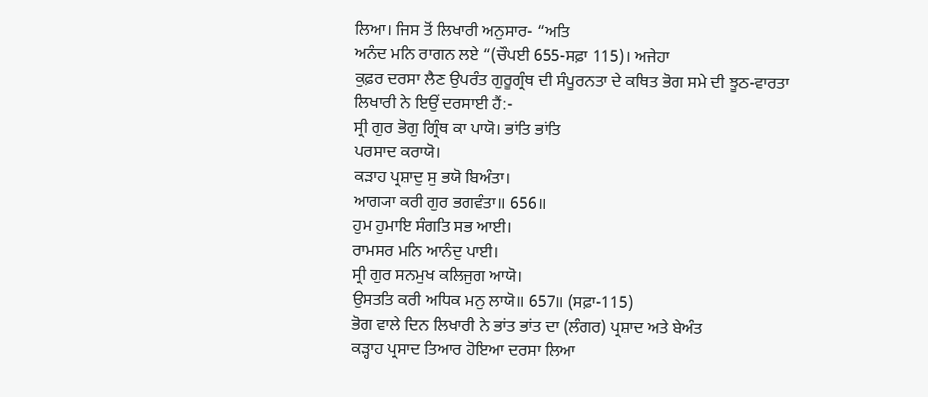ਲਿਆ। ਜਿਸ ਤੋਂ ਲਿਖਾਰੀ ਅਨੁਸਾਰ- “ਅਤਿ
ਅਨੰਦ ਮਨਿ ਰਾਗਨ ਲਏ “(ਚੌਪਈ 655-ਸਫ਼ਾ 115)। ਅਜੇਹਾ
ਕੁਫ਼ਰ ਦਰਸਾ ਲੈਣ ਉਪਰੰਤ ਗੁਰੂਗ੍ਰੰਥ ਦੀ ਸੰਪੂਰਨਤਾ ਦੇ ਕਥਿਤ ਭੋਗ ਸਮੇ ਦੀ ਝੂਠ-ਵਾਰਤਾ
ਲਿਖਾਰੀ ਨੇ ਇਉਂ ਦਰਸਾਈ ਹੈਂ:-
ਸ੍ਰੀ ਗੁਰ ਭੋਗੁ ਗ੍ਰਿੰਥ ਕਾ ਪਾਯੋ। ਭਾਂਤਿ ਭਾਂਤਿ
ਪਰਸਾਦ ਕਰਾਯੋ।
ਕੜਾਹ ਪ੍ਰਸ਼ਾਦੁ ਸੁ ਭਯੋ ਬਿਅੰਤਾ।
ਆਗ੍ਯਾ ਕਰੀ ਗੁਰ ਭਗਵੰਤਾ॥ 656॥
ਹੁਮ ਹੁਮਾਇ ਸੰਗਤਿ ਸਭ ਆਈ।
ਰਾਮਸਰ ਮਨਿ ਆਨੰਦੁ ਪਾਈ।
ਸ੍ਰੀ ਗੁਰ ਸਨਮੁਖ ਕਲਿਜੁਗ ਆਯੋ।
ਉਸਤਤਿ ਕਰੀ ਅਧਿਕ ਮਨੁ ਲਾਯੋ॥ 657॥ (ਸਫ਼ਾ-115)
ਭੋਗ ਵਾਲੇ ਦਿਨ ਲਿਖਾਰੀ ਨੇ ਭਾਂਤ ਭਾਂਤ ਦਾ (ਲੰਗਰ) ਪ੍ਰਸ਼ਾਦ ਅਤੇ ਬੇਅੰਤ
ਕੜ੍ਹਾਹ ਪ੍ਰਸਾਦ ਤਿਆਰ ਹੋਇਆ ਦਰਸਾ ਲਿਆ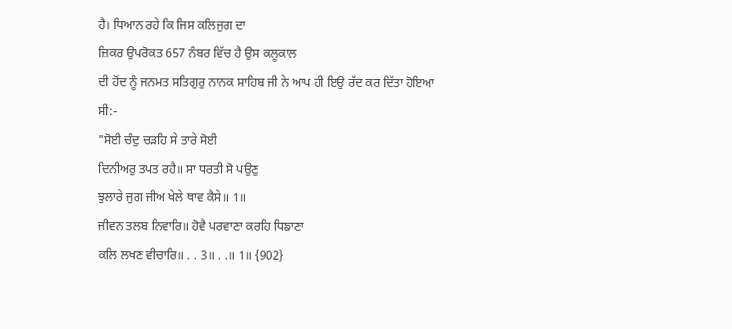ਹੈ। ਧਿਆਨ ਰਹੇ ਕਿ ਜਿਸ ਕਲਿਜੁਗ ਦਾ
ਜ਼ਿਕਰ ਉਪਰੋਕਤ 657 ਨੰਬਰ ਵਿੱਚ ਹੈ ਉਸ ਕਲੂਕਾਲ
ਦੀ ਹੋਂਦ ਨੂੰ ਜਨਮਤ ਸਤਿਗੁਰੁ ਨਾਨਕ ਸਾਹਿਬ ਜੀ ਨੇ ਆਪ ਹੀ ਇਉ ਰੱਦ ਕਰ ਦਿੱਤਾ ਹੋਇਆ
ਸੀ:-
"ਸੋਈ ਚੰਦੁ ਚੜਹਿ ਸੇ ਤਾਰੇ ਸੋਈ
ਦਿਨੀਅਰੁ ਤਪਤ ਰਹੈ॥ ਸਾ ਧਰਤੀ ਸੋ ਪਉਣੁ
ਝੁਲਾਰੇ ਜੁਗ ਜੀਅ ਖੇਲੇ ਥਾਵ ਕੈਸੇ॥ 1॥
ਜੀਵਨ ਤਲਬ ਨਿਵਾਰਿ॥ ਹੋਵੈ ਪਰਵਾਣਾ ਕਰਹਿ ਧਿਙਾਣਾ
ਕਲਿ ਲਖਣ ਵੀਚਾਰਿ॥ . . 3॥ . .॥ 1॥ {902}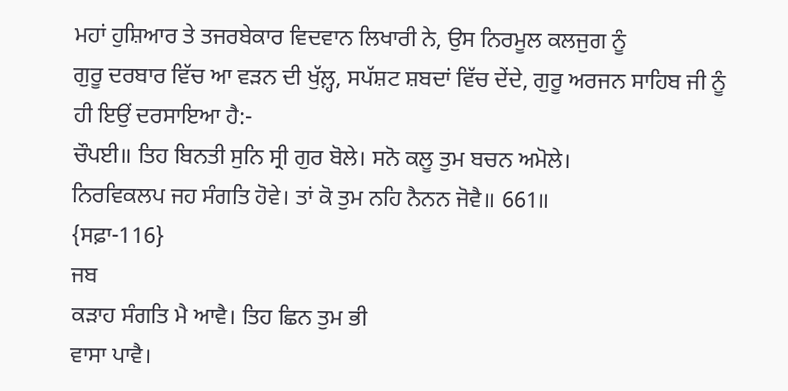ਮਹਾਂ ਹੁਸ਼ਿਆਰ ਤੇ ਤਜਰਬੇਕਾਰ ਵਿਦਵਾਨ ਲਿਖਾਰੀ ਨੇ, ਉਸ ਨਿਰਮੂਲ ਕਲਜੁਗ ਨੂੰ
ਗੁਰੂ ਦਰਬਾਰ ਵਿੱਚ ਆ ਵੜਨ ਦੀ ਖੁੱਲ਼੍ਹ, ਸਪੱਸ਼ਟ ਸ਼ਬਦਾਂ ਵਿੱਚ ਦੇਂਦੇ, ਗੁਰੂ ਅਰਜਨ ਸਾਹਿਬ ਜੀ ਨੂੰ
ਹੀ ਇਉਂ ਦਰਸਾਇਆ ਹੈ:-
ਚੌਪਈ॥ ਤਿਹ ਬਿਨਤੀ ਸੁਨਿ ਸ੍ਰੀ ਗੁਰ ਬੋਲੇ। ਸਨੋ ਕਲੂ ਤੁਮ ਬਚਨ ਅਮੋਲੇ।
ਨਿਰਵਿਕਲਪ ਜਹ ਸੰਗਤਿ ਹੋਵੇ। ਤਾਂ ਕੋ ਤੁਮ ਨਹਿ ਨੈਨਨ ਜੋਵੈ॥ 661॥
{ਸਫ਼ਾ-116}
ਜਬ
ਕੜਾਹ ਸੰਗਤਿ ਮੈ ਆਵੈ। ਤਿਹ ਛਿਨ ਤੁਮ ਭੀ
ਵਾਸਾ ਪਾਵੈ।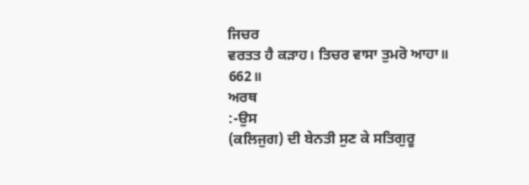ਜਿਚਰ
ਵਰਤਤ ਹੈ ਕੜਾਹ। ਤਿਚਰ ਵਾਸਾ ਤੁਮਰੋ ਆਹਾ॥
662॥
ਅਰਥ
:-ਉਸ
(ਕਲਿਜੁਗ) ਦੀ ਬੇਨਤੀ ਸੁਣ ਕੇ ਸਤਿਗੁਰੂ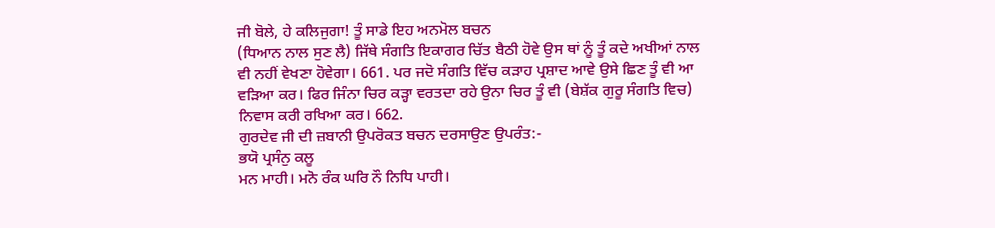ਜੀ ਬੋਲੇ, ਹੇ ਕਲਿਜੁਗਾ! ਤੂੰ ਸਾਡੇ ਇਹ ਅਨਮੋਲ ਬਚਨ
(ਧਿਆਨ ਨਾਲ ਸੁਣ ਲੈ) ਜਿੱਥੇ ਸੰਗਤਿ ਇਕਾਗਰ ਚਿੱਤ ਬੈਠੀ ਹੋਵੇ ਉਸ ਥਾਂ ਨੂੰ ਤੂੰ ਕਦੇ ਅਖੀਆਂ ਨਾਲ
ਵੀ ਨਹੀਂ ਵੇਖਣਾ ਹੋਵੇਗਾ। 661. ਪਰ ਜਦੋ ਸੰਗਤਿ ਵਿੱਚ ਕੜਾਹ ਪ੍ਰਸ਼ਾਦ ਆਵੇ ਉਸੇ ਛਿਣ ਤੂੰ ਵੀ ਆ
ਵੜਿਆ ਕਰ। ਫਿਰ ਜਿੰਨਾ ਚਿਰ ਕੜ੍ਹਾ ਵਰਤਦਾ ਰਹੇ ਉਨਾ ਚਿਰ ਤੂੰ ਵੀ (ਬੇਸ਼ੱਕ ਗੁਰੂ ਸੰਗਤਿ ਵਿਚ)
ਨਿਵਾਸ ਕਰੀ ਰਖਿਆ ਕਰ। 662.
ਗੁਰਦੇਵ ਜੀ ਦੀ ਜ਼ਬਾਨੀ ਉਪਰੋਕਤ ਬਚਨ ਦਰਸਾਉਣ ਉਪਰੰਤ:-
ਭਯੋ ਪ੍ਰਸੰਨੁ ਕਲੂ
ਮਨ ਮਾਹੀ। ਮਨੋ ਰੰਕ ਘਰਿ ਨੌ ਨਿਧਿ ਪਾਹੀ।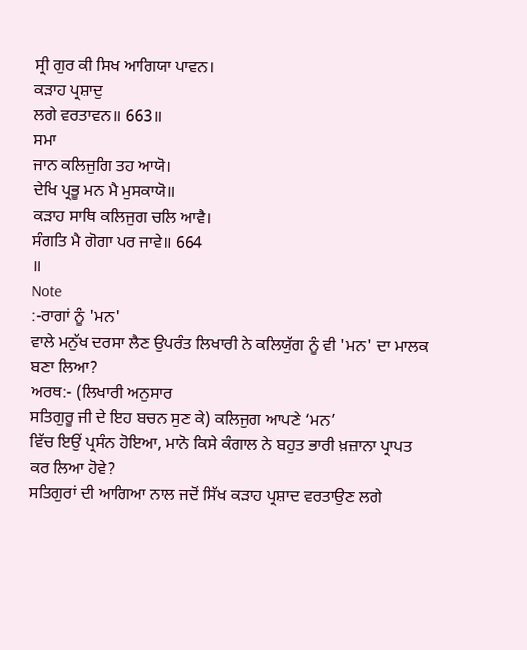ਸ੍ਰੀ ਗੁਰ ਕੀ ਸਿਖ ਆਗਿਯਾ ਪਾਵਨ।
ਕੜਾਹ ਪ੍ਰਸ਼ਾਦੁ
ਲਗੇ ਵਰਤਾਵਨ॥ 663॥
ਸਮਾ
ਜਾਨ ਕਲਿਜੁਗਿ ਤਹ ਆਯੋ।
ਦੇਖਿ ਪ੍ਰਭੂ ਮਨ ਮੈ ਮੁਸਕਾਯੋ॥
ਕੜਾਹ ਸਾਥਿ ਕਲਿਜੁਗ ਚਲਿ ਆਵੈ।
ਸੰਗਤਿ ਮੈ ਗੋਗਾ ਪਰ ਜਾਵੇ॥ 664
॥
Note
:-ਰਾਗਾਂ ਨੂੰ 'ਮਨ'
ਵਾਲੇ ਮਨੁੱਖ ਦਰਸਾ ਲੈਣ ਉਪਰੰਤ ਲਿਖਾਰੀ ਨੇ ਕਲਿਯੁੱਗ ਨੂੰ ਵੀ 'ਮਨ' ਦਾ ਮਾਲਕ ਬਣਾ ਲਿਆ?
ਅਰਥ:- (ਲਿਖਾਰੀ ਅਨੁਸਾਰ
ਸਤਿਗੁਰੂ ਜੀ ਦੇ ਇਹ ਬਚਨ ਸੁਣ ਕੇ) ਕਲਿਜੁਗ ਆਪਣੇ ‘ਮਨ’
ਵਿੱਚ ਇਉਂ ਪ੍ਰਸੰਨ ਹੋਇਆ, ਮਾਨੋ ਕਿਸੇ ਕੰਗਾਲ ਨੇ ਬਹੁਤ ਭਾਰੀ ਖ਼ਜ਼ਾਨਾ ਪ੍ਰਾਪਤ ਕਰ ਲਿਆ ਹੋਵੇ?
ਸਤਿਗੁਰਾਂ ਦੀ ਆਗਿਆ ਨਾਲ ਜਦੋਂ ਸਿੱਖ ਕੜਾਹ ਪ੍ਰਸ਼ਾਦ ਵਰਤਾਉਣ ਲਗੇ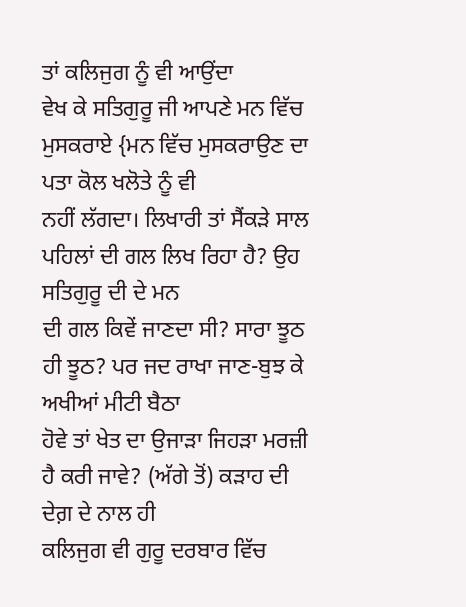ਤਾਂ ਕਲਿਜੁਗ ਨੂੰ ਵੀ ਆਉਂਦਾ
ਵੇਖ ਕੇ ਸਤਿਗੁਰੂ ਜੀ ਆਪਣੇ ਮਨ ਵਿੱਚ ਮੁਸਕਰਾਏ {ਮਨ ਵਿੱਚ ਮੁਸਕਰਾਉਣ ਦਾ ਪਤਾ ਕੋਲ ਖਲੋਤੇ ਨੂੰ ਵੀ
ਨਹੀਂ ਲੱਗਦਾ। ਲਿਖਾਰੀ ਤਾਂ ਸੈਂਕੜੇ ਸਾਲ ਪਹਿਲਾਂ ਦੀ ਗਲ ਲਿਖ ਰਿਹਾ ਹੈ? ਉਹ ਸਤਿਗੁਰੂ ਦੀ ਦੇ ਮਨ
ਦੀ ਗਲ ਕਿਵੇਂ ਜਾਣਦਾ ਸੀ? ਸਾਰਾ ਝੂਠ ਹੀ ਝੂਠ? ਪਰ ਜਦ ਰਾਖਾ ਜਾਣ-ਬੁਝ ਕੇ ਅਖੀਆਂ ਮੀਟੀ ਬੈਠਾ
ਹੋਵੇ ਤਾਂ ਖੇਤ ਦਾ ਉਜਾੜਾ ਜਿਹੜਾ ਮਰਜ਼ੀ ਹੈ ਕਰੀ ਜਾਵੇ? (ਅੱਗੇ ਤੋਂ) ਕੜਾਹ ਦੀ ਦੇਗ਼ ਦੇ ਨਾਲ ਹੀ
ਕਲਿਜੁਗ ਵੀ ਗੁਰੂ ਦਰਬਾਰ ਵਿੱਚ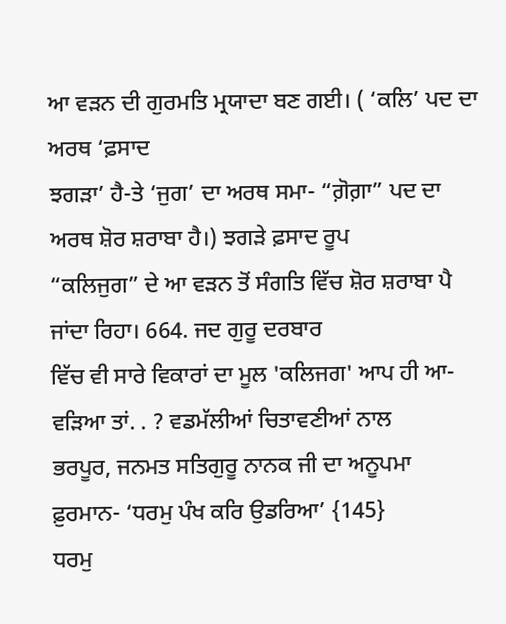ਆ ਵੜਨ ਦੀ ਗੁਰਮਤਿ ਮ੍ਰਯਾਦਾ ਬਣ ਗਈ। ( ‘ਕਲਿ’ ਪਦ ਦਾ ਅਰਥ ‘ਫ਼ਸਾਦ
ਝਗੜਾ’ ਹੈ-ਤੇ ‘ਜੁਗ’ ਦਾ ਅਰਥ ਸਮਾ- “ਗ਼ੋਗ਼ਾ” ਪਦ ਦਾ ਅਰਥ ਸ਼ੋਰ ਸ਼ਰਾਬਾ ਹੈ।) ਝਗੜੇ ਫ਼ਸਾਦ ਰੂਪ
“ਕਲਿਜੁਗ” ਦੇ ਆ ਵੜਨ ਤੋਂ ਸੰਗਤਿ ਵਿੱਚ ਸ਼ੋਰ ਸ਼ਰਾਬਾ ਪੈ ਜਾਂਦਾ ਰਿਹਾ। 664. ਜਦ ਗੁਰੂ ਦਰਬਾਰ
ਵਿੱਚ ਵੀ ਸਾਰੇ ਵਿਕਾਰਾਂ ਦਾ ਮੂਲ 'ਕਲਿਜਗ' ਆਪ ਹੀ ਆ-ਵੜਿਆ ਤਾਂ. . ? ਵਡਮੱਲੀਆਂ ਚਿਤਾਵਣੀਆਂ ਨਾਲ
ਭਰਪੂਰ, ਜਨਮਤ ਸਤਿਗੁਰੂ ਨਾਨਕ ਜੀ ਦਾ ਅਨੂਪਮਾ ਫ਼ੁਰਮਾਨ- ‘ਧਰਮੁ ਪੰਖ ਕਰਿ ਉਡਰਿਆ’ {145}
ਧਰਮੁ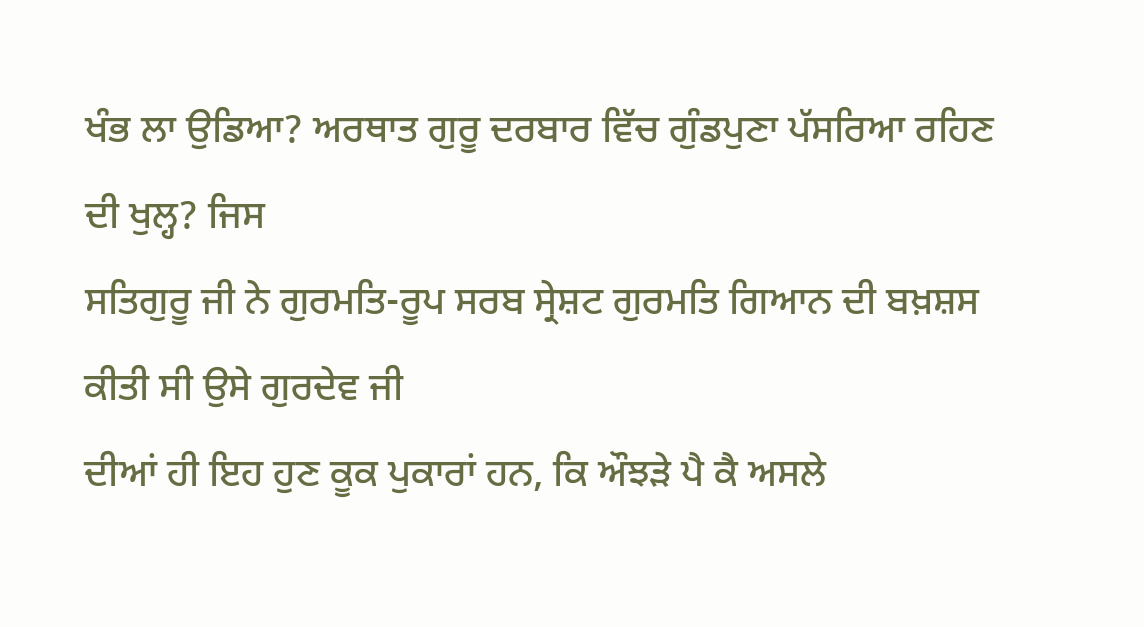ਖੰਭ ਲਾ ਉਡਿਆ? ਅਰਥਾਤ ਗੁਰੂ ਦਰਬਾਰ ਵਿੱਚ ਗੁੰਡਪੁਣਾ ਪੱਸਰਿਆ ਰਹਿਣ ਦੀ ਖੁਲ੍ਹ? ਜਿਸ
ਸਤਿਗੁਰੂ ਜੀ ਨੇ ਗੁਰਮਤਿ-ਰੂਪ ਸਰਬ ਸ੍ਰੇਸ਼ਟ ਗੁਰਮਤਿ ਗਿਆਨ ਦੀ ਬਖ਼ਸ਼ਸ ਕੀਤੀ ਸੀ ਉਸੇ ਗੁਰਦੇਵ ਜੀ
ਦੀਆਂ ਹੀ ਇਹ ਹੁਣ ਕੂਕ ਪੁਕਾਰਾਂ ਹਨ, ਕਿ ਔਝੜੇ ਪੈ ਕੈ ਅਸਲੇ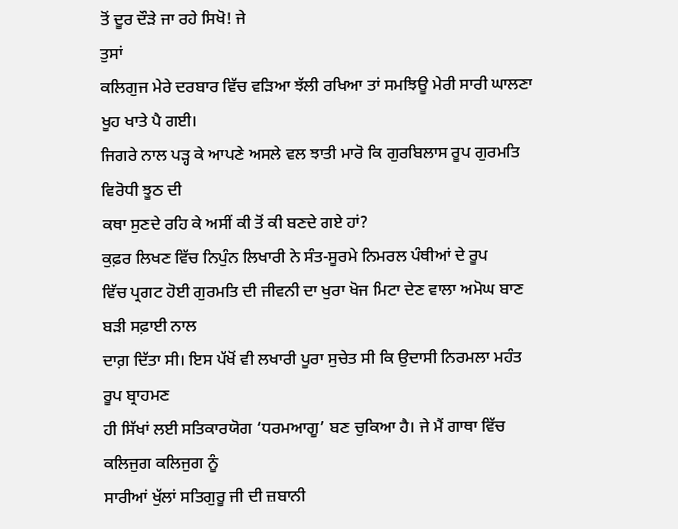ਤੋਂ ਦੂਰ ਦੌੜੇ ਜਾ ਰਹੇ ਸਿਖੋ! ਜੇ
ਤੁਸਾਂ
ਕਲਿਗੁਜ ਮੇਰੇ ਦਰਬਾਰ ਵਿੱਚ ਵੜਿਆ ਝੱਲੀ ਰਖਿਆ ਤਾਂ ਸਮਝਿਊ ਮੇਰੀ ਸਾਰੀ ਘਾਲਣਾ ਖੂਹ ਖਾਤੇ ਪੈ ਗਈ।
ਜਿਗਰੇ ਨਾਲ ਪੜ੍ਹ ਕੇ ਆਪਣੇ ਅਸਲੇ ਵਲ ਝਾਤੀ ਮਾਰੋ ਕਿ ਗੁਰਬਿਲਾਸ ਰੂਪ ਗੁਰਮਤਿ ਵਿਰੋਧੀ ਝੂਠ ਦੀ
ਕਥਾ ਸੁਣਦੇ ਰਹਿ ਕੇ ਅਸੀਂ ਕੀ ਤੋਂ ਕੀ ਬਣਦੇ ਗਏ ਹਾਂ?
ਕੁਫ਼ਰ ਲਿਖਣ ਵਿੱਚ ਨਿਪੁੰਨ ਲਿਖਾਰੀ ਨੇ ਸੰਤ-ਸੂਰਮੇ ਨਿਮਰਲ ਪੰਥੀਆਂ ਦੇ ਰੂਪ
ਵਿੱਚ ਪ੍ਰਗਟ ਹੋਈ ਗੁਰਮਤਿ ਦੀ ਜੀਵਨੀ ਦਾ ਖੁਰਾ ਖੋਜ ਮਿਟਾ ਦੇਣ ਵਾਲਾ ਅਮੋਘ ਬਾਣ ਬੜੀ ਸਫ਼ਾਈ ਨਾਲ
ਦਾਗ਼ ਦਿੱਤਾ ਸੀ। ਇਸ ਪੱਖੋਂ ਵੀ ਲਖਾਰੀ ਪੂਰਾ ਸੁਚੇਤ ਸੀ ਕਿ ਉਦਾਸੀ ਨਿਰਮਲਾ ਮਹੰਤ ਰੂਪ ਬ੍ਰਾਹਮਣ
ਹੀ ਸਿੱਖਾਂ ਲਈ ਸਤਿਕਾਰਯੋਗ ‘ਧਰਮਆਗੂ’ ਬਣ ਚੁਕਿਆ ਹੈ। ਜੇ ਮੈਂ ਗਾਥਾ ਵਿੱਚ ਕਲਿਜੁਗ ਕਲਿਜੁਗ ਨੂੰ
ਸਾਰੀਆਂ ਖੁੱਲਾਂ ਸਤਿਗੁਰੂ ਜੀ ਦੀ ਜ਼ਬਾਨੀ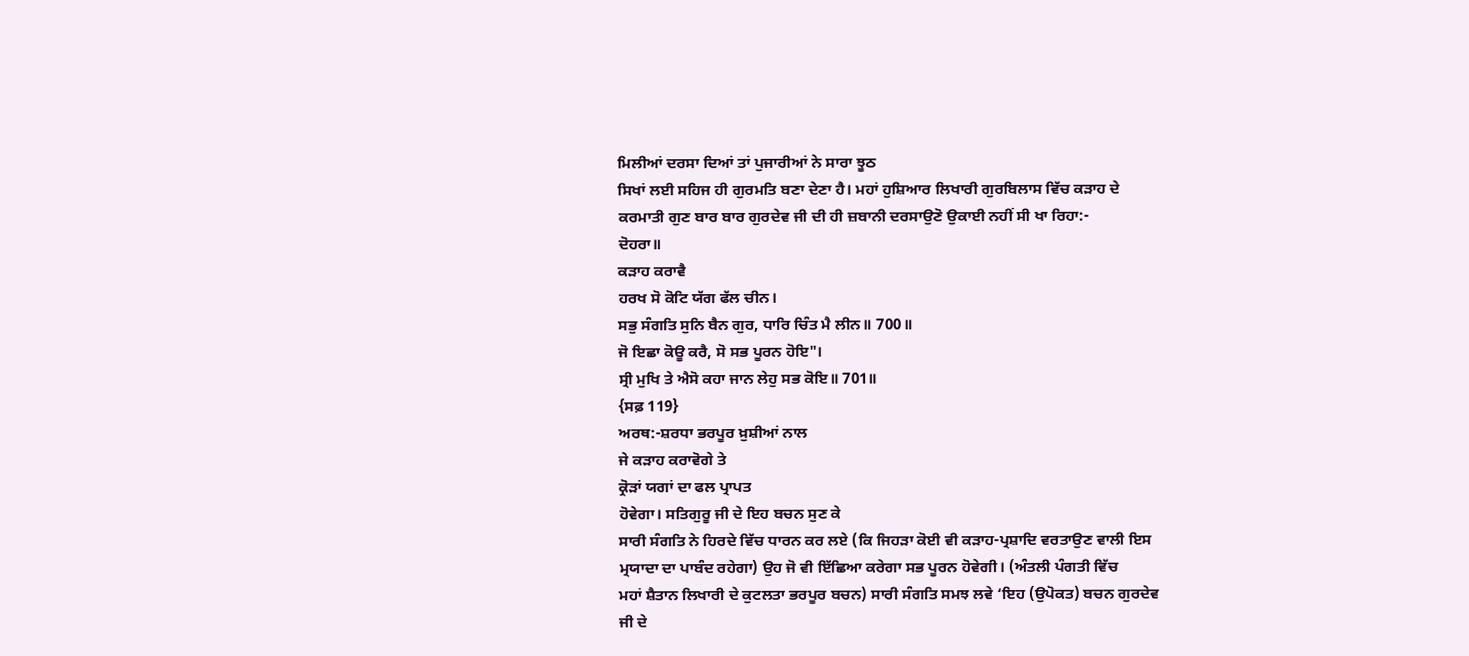ਮਿਲੀਆਂ ਦਰਸਾ ਦਿਆਂ ਤਾਂ ਪੁਜਾਰੀਆਂ ਨੇ ਸਾਰਾ ਝੂਠ
ਸਿਖਾਂ ਲਈ ਸਹਿਜ ਹੀ ਗੁਰਮਤਿ ਬਣਾ ਦੇਣਾ ਹੈ। ਮਹਾਂ ਹੁਸ਼ਿਆਰ ਲਿਖਾਰੀ ਗੁਰਬਿਲਾਸ ਵਿੱਚ ਕੜਾਹ ਦੇ
ਕਰਮਾਤੀ ਗੁਣ ਬਾਰ ਬਾਰ ਗੁਰਦੇਵ ਜੀ ਦੀ ਹੀ ਜ਼ਬਾਨੀ ਦਰਸਾਉਣੋ ਉਕਾਈ ਨਹੀਂ ਸੀ ਖਾ ਰਿਹਾ:-
ਦੋਹਰਾ॥
ਕੜਾਹ ਕਰਾਵੈ
ਹਰਖ ਸੋ ਕੋਟਿ ਯੱਗ ਫੱਲ ਚੀਨ।
ਸਭੁ ਸੰਗਤਿ ਸੁਨਿ ਬੈਨ ਗੁਰ, ਧਾਰਿ ਚਿੰਤ ਮੈ ਲੀਨ॥ 700॥
ਜੋ ਇਛਾ ਕੋਊ ਕਰੈ, ਸੋ ਸਭ ਪੂਰਨ ਹੋਇ"।
ਸ੍ਰੀ ਮੁਖਿ ਤੇ ਐਸੋ ਕਹਾ ਜਾਨ ਲੇਹੁ ਸਭ ਕੋਇ॥ 701॥
{ਸਫ਼ 119}
ਅਰਥ:-ਸ਼ਰਧਾ ਭਰਪੂਰ ਖ਼ੁਸ਼ੀਆਂ ਨਾਲ
ਜੇ ਕੜਾਹ ਕਰਾਵੋਗੇ ਤੇ
ਕ੍ਰੋੜਾਂ ਯਗਾਂ ਦਾ ਫਲ ਪ੍ਰਾਪਤ
ਹੋਵੇਗਾ। ਸਤਿਗੁਰੂ ਜੀ ਦੇ ਇਹ ਬਚਨ ਸੁਣ ਕੇ
ਸਾਰੀ ਸੰਗਤਿ ਨੇ ਹਿਰਦੇ ਵਿੱਚ ਧਾਰਨ ਕਰ ਲਏ (ਕਿ ਜਿਹੜਾ ਕੋਈ ਵੀ ਕੜਾਹ-ਪ੍ਰਸ਼ਾਦਿ ਵਰਤਾਉਣ ਵਾਲੀ ਇਸ
ਮ੍ਰਯਾਦਾ ਦਾ ਪਾਬੰਦ ਰਹੇਗਾ) ਉਹ ਜੋ ਵੀ ਇੱਛਿਆ ਕਰੇਗਾ ਸਭ ਪੂਰਨ ਹੋਵੇਗੀ। (ਅੰਤਲੀ ਪੰਗਤੀ ਵਿੱਚ
ਮਹਾਂ ਸ਼ੈਤਾਨ ਲਿਖਾਰੀ ਦੇ ਕੁਟਲਤਾ ਭਰਪੂਰ ਬਚਨ) ਸਾਰੀ ਸੰਗਤਿ ਸਮਝ ਲਵੇ ‘ਇਹ (ਉਪੋਕਤ) ਬਚਨ ਗੁਰਦੇਵ
ਜੀ ਦੇ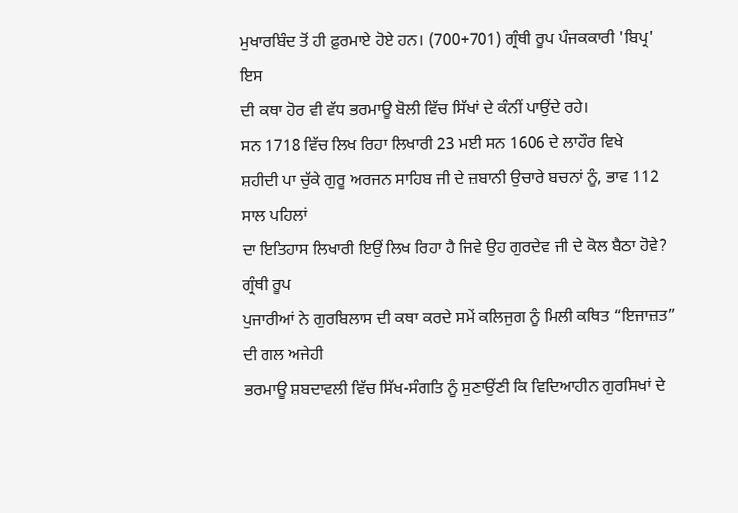ਮੁਖਾਰਬਿੰਦ ਤੋਂ ਹੀ ਫ਼ੁਰਮਾਏ ਹੋਏ ਹਨ। (700+701) ਗ੍ਰੰਥੀ ਰੂਪ ਪੰਜਕਕਾਰੀ 'ਬਿਪ੍ਰ' ਇਸ
ਦੀ ਕਥਾ ਹੋਰ ਵੀ ਵੱਧ ਭਰਮਾਊ ਬੋਲੀ ਵਿੱਚ ਸਿੱਖਾਂ ਦੇ ਕੰਨੀਂ ਪਾਉਂਦੇ ਰਹੇ।
ਸਨ 1718 ਵਿੱਚ ਲਿਖ ਰਿਹਾ ਲਿਖਾਰੀ 23 ਮਈ ਸਨ 1606 ਦੇ ਲਾਹੌਰ ਵਿਖੇ
ਸ਼ਹੀਦੀ ਪਾ ਚੁੱਕੇ ਗੁਰੂ ਅਰਜਨ ਸਾਹਿਬ ਜੀ ਦੇ ਜ਼ਬਾਨੀ ਉਚਾਰੇ ਬਚਨਾਂ ਨੂੰ, ਭਾਵ 112 ਸਾਲ ਪਹਿਲਾਂ
ਦਾ ਇਤਿਹਾਸ ਲਿਖਾਰੀ ਇਉਂ ਲਿਖ ਰਿਹਾ ਹੈ ਜਿਵੇ ਉਹ ਗੁਰਦੇਵ ਜੀ ਦੇ ਕੋਲ ਬੈਠਾ ਹੋਵੇ? ਗ੍ਰੰਥੀ ਰੂਪ
ਪੁਜਾਰੀਆਂ ਨੇ ਗੁਰਬਿਲਾਸ ਦੀ ਕਥਾ ਕਰਦੇ ਸਮੇਂ ਕਲਿਜੁਗ ਨੂੰ ਮਿਲੀ ਕਥਿਤ “ਇਜਾਜ਼ਤ” ਦੀ ਗਲ ਅਜੇਹੀ
ਭਰਮਾਊ ਸ਼ਬਦਾਵਲੀ ਵਿੱਚ ਸਿੱਖ-ਸੰਗਤਿ ਨੂੰ ਸੁਣਾਉਂਣੀ ਕਿ ਵਿਦਿਆਹੀਨ ਗੁਰਸਿਖਾਂ ਦੇ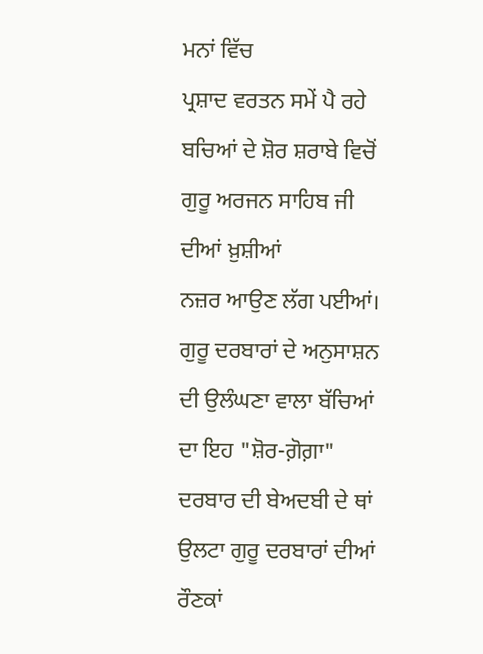ਮਨਾਂ ਵਿੱਚ
ਪ੍ਰਸ਼ਾਦ ਵਰਤਨ ਸਮੇਂ ਪੈ ਰਹੇ ਬਚਿਆਂ ਦੇ ਸ਼ੋਰ ਸ਼ਰਾਬੇ ਵਿਚੋਂ ਗੁਰੂ ਅਰਜਨ ਸਾਹਿਬ ਜੀ ਦੀਆਂ ਖ਼ੁਸ਼ੀਆਂ
ਨਜ਼ਰ ਆਉਣ ਲੱਗ ਪਈਆਂ। ਗੁਰੂ ਦਰਬਾਰਾਂ ਦੇ ਅਨੁਸਾਸ਼ਨ ਦੀ ਉਲੰਘਣਾ ਵਾਲਾ ਬੱਚਿਆਂ ਦਾ ਇਹ "ਸ਼ੋਰ-ਗ਼ੋਗ਼ਾ"
ਦਰਬਾਰ ਦੀ ਬੇਅਦਬੀ ਦੇ ਥਾਂ ਉਲਟਾ ਗੁਰੂ ਦਰਬਾਰਾਂ ਦੀਆਂ ਰੌਣਕਾਂ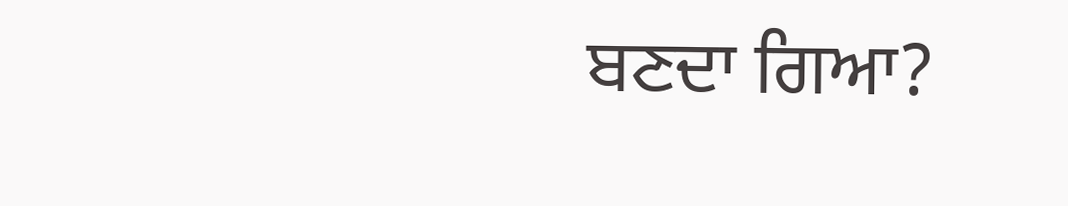ਬਣਦਾ ਗਿਆ?